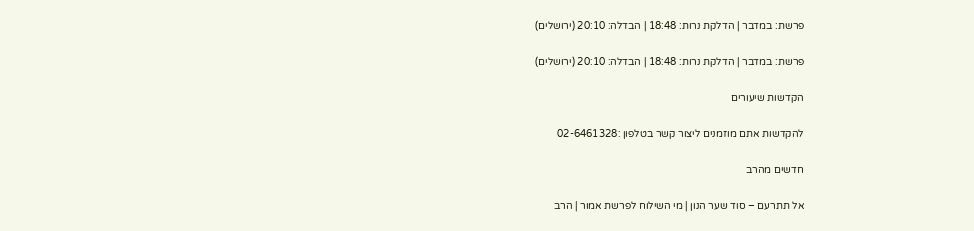פרשת: במדבר | הדלקת נרות: 18:48 | הבדלה: 20:10 (ירושלים)

פרשת: במדבר | הדלקת נרות: 18:48 | הבדלה: 20:10 (ירושלים)

הקדשות שיעורים

להקדשות אתם מוזמנים ליצור קשר בטלפון :02-6461328

חדשים מהרב

אל תתרעם – סוד שער הנון | מי השילוח לפרשת אמור | הרב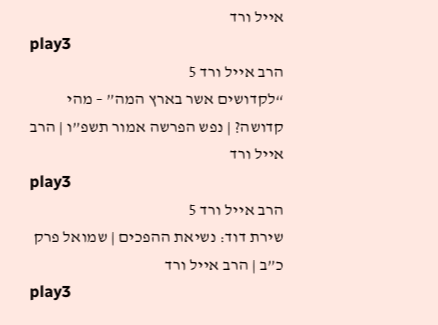אייל ורד
play3
הרב אייל ורד 5
“לקדושים אשר בארץ המה” – מהי קדושה? | נפש הפרשה אמור תשפ”ו | הרב אייל ורד
play3
הרב אייל ורד 5
שירת דוד: נשיאת ההפכים | שמואל פרק כ”ב | הרב אייל ורד
play3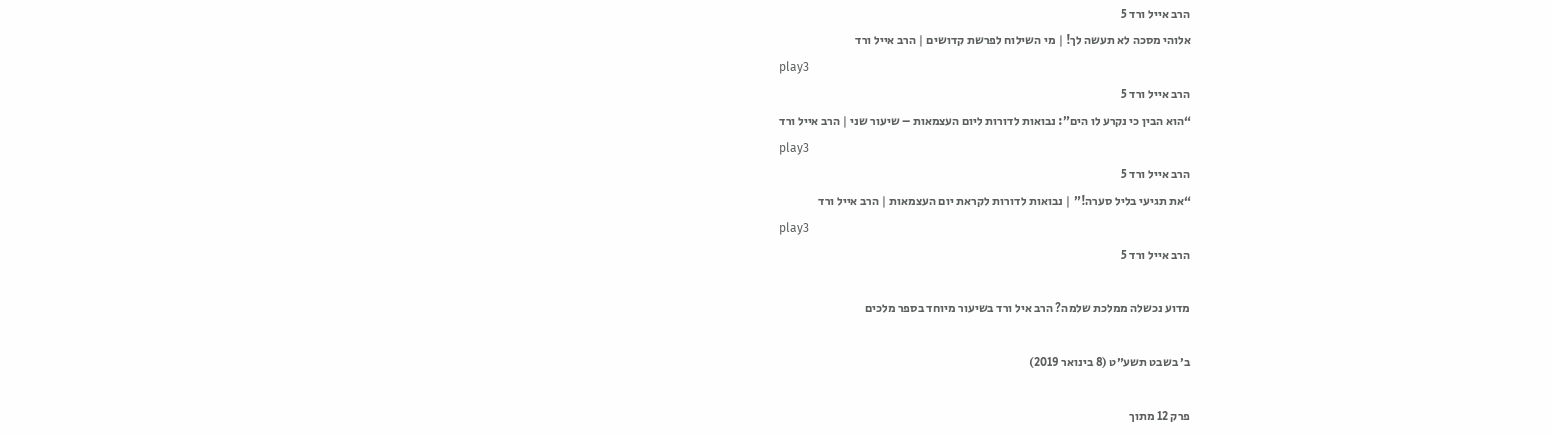הרב אייל ורד 5
אלוהי מסכה לא תעשה לך! | מי השילוח לפרשת קדושים | הרב אייל ורד
play3
הרב אייל ורד 5
“הוא הבין כי נקרע לו הים”: נבואות לדורות ליום העצמאות – שיעור שני | הרב אייל ורד
play3
הרב אייל ורד 5
“את תגיעי בליל סערה!” | נבואות לדורות לקראת יום העצמאות | הרב אייל ורד
play3
הרב אייל ורד 5

מדוע נכשלה ממלכת שלמה? הרב איל ורד בשיעור מיוחד בספר מלכים

ב׳ בשבט תשע״ט (8 בינואר 2019)

פרק 12 מתוך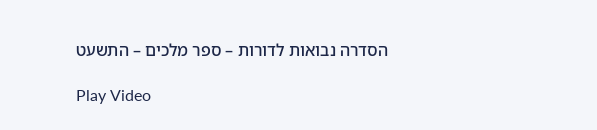הסדרה נבואות לדורות – ספר מלכים – התשעט

Play Video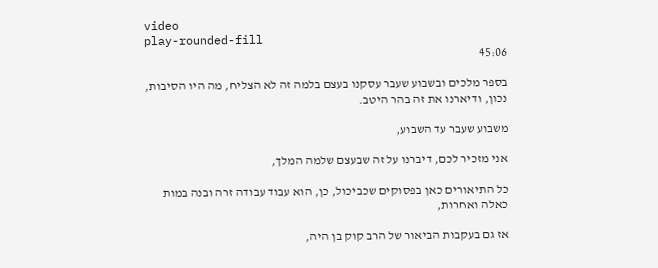video
play-rounded-fill
45:06

בספר מלכים ובשבוע שעבר עסקנו בעצם בלמה זה לא הצליח, מה היו הסיבות,
נכון, ודיארנו את זה בהר היטב.

משבוע שעבר עד השבוע,

אני מזכיר לכם, דיברנו על זה שבעצם שלמה המלך,

כל התיאורים כאן בפסוקים שכביכול, כן, הוא עבוד עבודה זרה ובנה במות כאלה ואחרות,

אז גם בעקבות הביאור של הרב קוק בן היה,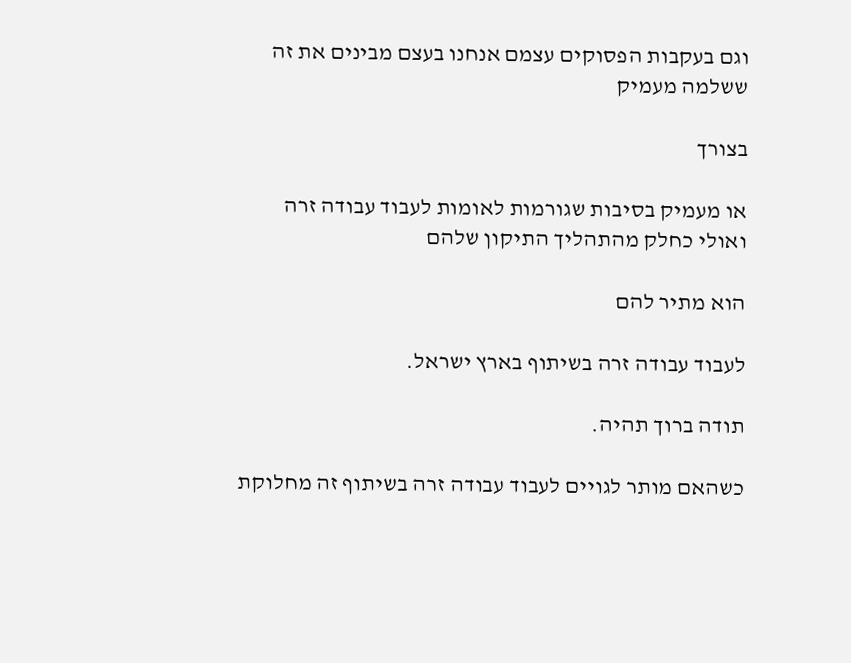וגם בעקבות הפסוקים עצמם אנחנו בעצם מבינים את זה ששלמה מעמיק

בצורך

או מעמיק בסיבות שגורמות לאומות לעבוד עבודה זרה ואולי כחלק מהתהליך התיקון שלהם

הוא מתיר להם

לעבוד עבודה זרה בשיתוף בארץ ישראל.

תודה ברוך תהיה.

כשהאם מותר לגויים לעבוד עבודה זרה בשיתוף זה מחלוקת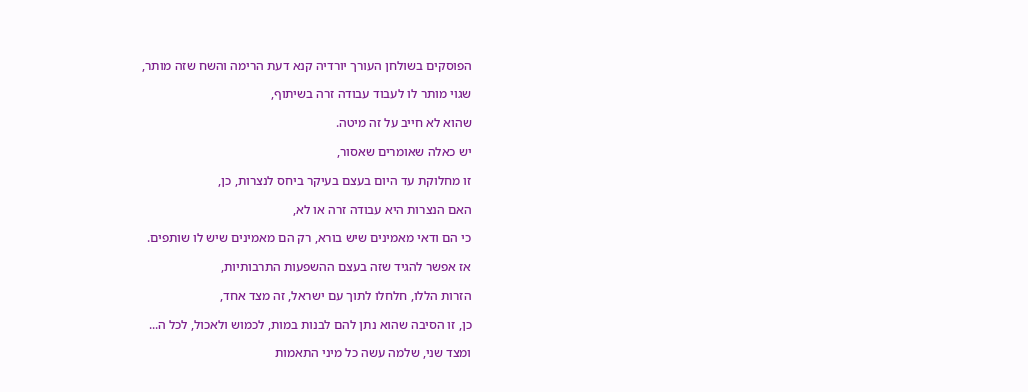הפוסקים בשולחן העורך יורדיה קנא דעת הרימה והשח שזה מותר,

שגוי מותר לו לעבוד עבודה זרה בשיתוף,

שהוא לא חייב על זה מיטה.

יש כאלה שאומרים שאסור,

זו מחלוקת עד היום בעצם בעיקר ביחס לנצרות, כן,

האם הנצרות היא עבודה זרה או לא,

כי הם ודאי מאמינים שיש בורא, רק הם מאמינים שיש לו שותפים.

אז אפשר להגיד שזה בעצם ההשפעות התרבותיות,

הזרות הללו, חלחלו לתוך עם ישראל, זה מצד אחד,

כן, זו הסיבה שהוא נתן להם לבנות במות, לכמוש ולאכול, לכל ה...

ומצד שני, שלמה עשה כל מיני התאמות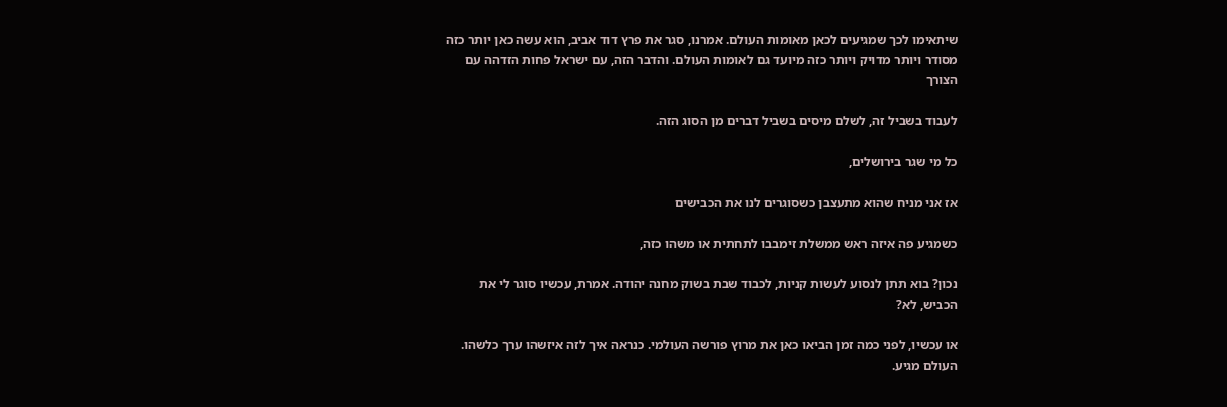שיתאימו לכך שמגיעים לכאן מאומות העולם. אמרנו, סגר את פרץ דוד אביב, הוא עשה כאן יותר כזה מסודר ויותר מדויק ויותר כזה מיועד גם לאומות העולם. והדבר הזה, עם ישראל פחות הזדהה עם הצורך

לעבוד בשביל זה, לשלם מיסים בשביל דברים מן הסוג הזה.

כל מי שגר בירושלים,

אז אני מניח שהוא מתעצבן כשסוגרים לנו את הכבישים

כשמגיע פה איזה ראש ממשלת זימבבו לתחתית או משהו כזה,

נכון? בוא תתן לנסוע לעשות קניות, לכבוד שבת בשוק מחנה יהודה. אמרת, עכשיו סוגר לי את הכביש, לא?

או עכשיו, לפני כמה זמן הביאו כאן את מרוץ פורשה העולמי. כנראה איך לזה איזשהו ערך כלשהו. העולם מגיע.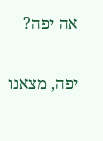אה יפה?

יפה, מצאנו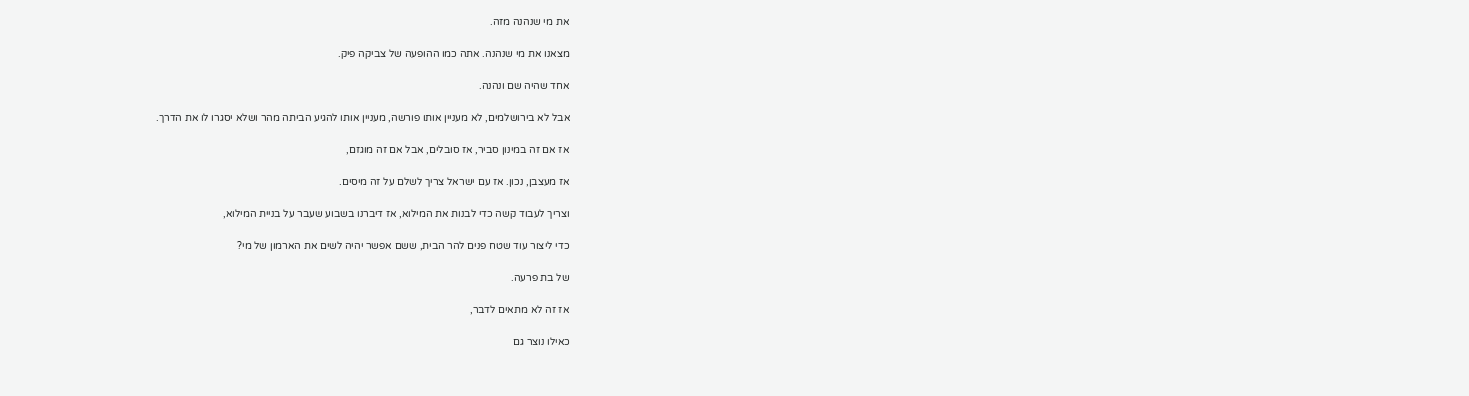את מי שנהנה מזה.

מצאנו את מי שנהנה. אתה כמו ההופעה של צביקה פיק.

אחד שהיה שם ונהנה.

אבל לא בירושלמים, לא מעניין אותו פורשה, מעניין אותו להגיע הביתה מהר ושלא יסגרו לו את הדרך.

אז אם זה במינון סביר, אז סובלים, אבל אם זה מוגזם,

אז מעצבן, נכון. אז עם ישראל צריך לשלם על זה מיסים.

וצריך לעבוד קשה כדי לבנות את המילוא, אז דיברנו בשבוע שעבר על בניית המילוא,

כדי ליצור עוד שטח פנים להר הבית, ששם אפשר יהיה לשים את הארמון של מי?

של בת פרעה.

אז זה לא מתאים לדבר,

כאילו נוצר גם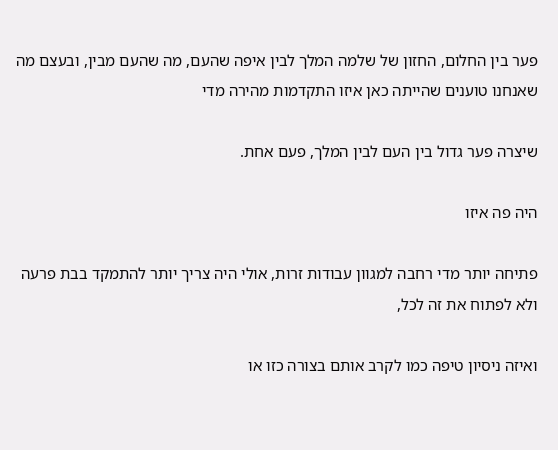פער בין החלום, החזון של שלמה המלך לבין איפה שהעם, מה שהעם מבין, ובעצם מה שאנחנו טוענים שהייתה כאן איזו התקדמות מהירה מדי

שיצרה פער גדול בין העם לבין המלך, פעם אחת.

היה פה איזו

פתיחה יותר מדי רחבה למגוון עבודות זרות, אולי היה צריך יותר להתמקד בבת פרעה ולא לפתוח את זה לכל,

ואיזה ניסיון טיפה כמו לקרב אותם בצורה כזו או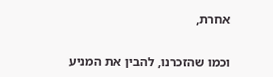אחרת,

וכמו שהזכרנו, להבין את המניע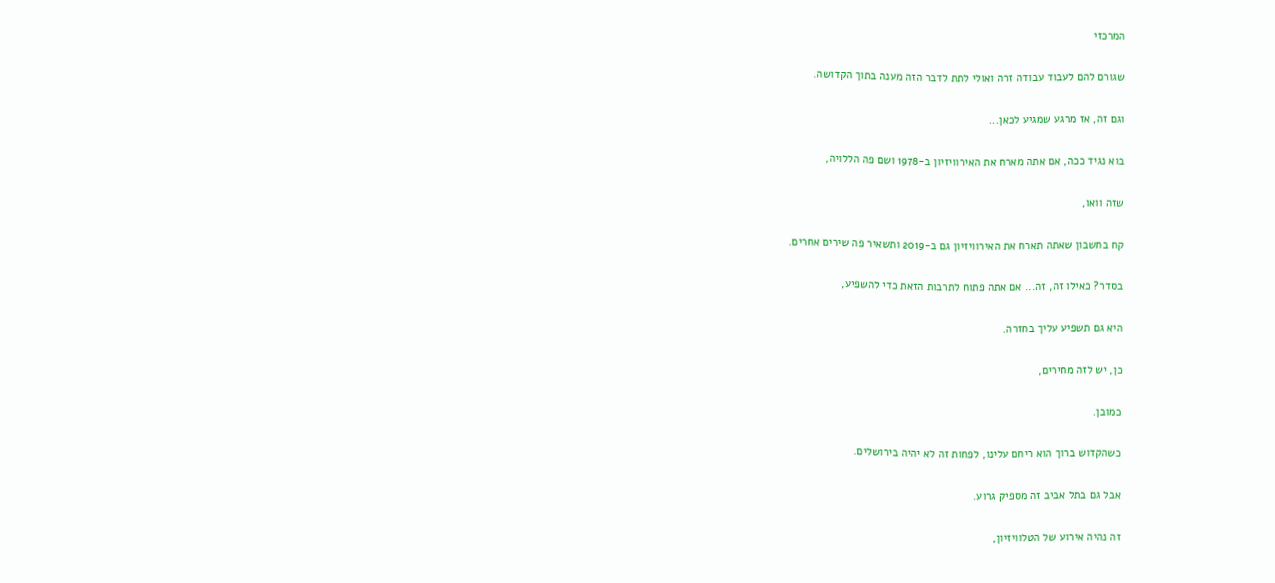המרכזי

שגורם להם לעבוד עבודה זרה ואולי לתת לדבר הזה מענה בתוך הקדושה.

וגם זה, אז מרגע שמגיע לכאן...

בוא נגיד ככה, אם אתה מארח את האירוויזיון ב-1978 ושם פה הללויה,

שזה וואו,

קח בחשבון שאתה תארח את האירוויזיון גם ב-2019 ותשאיר פה שירים אחרים.

בסדר? כאילו זה, זה... אם אתה פתוח לתרבות הזאת כדי להשפיע,

היא גם תשפיע עליך בחזרה.

כן, יש לזה מחירים,

כמובן.

כשהקדוש ברוך הוא ריחם עלינו, לפחות זה לא יהיה בירושלים.

אבל גם בתל אביב זה מספיק גרוע.

זה נהיה אירוע של הטלוויזיון,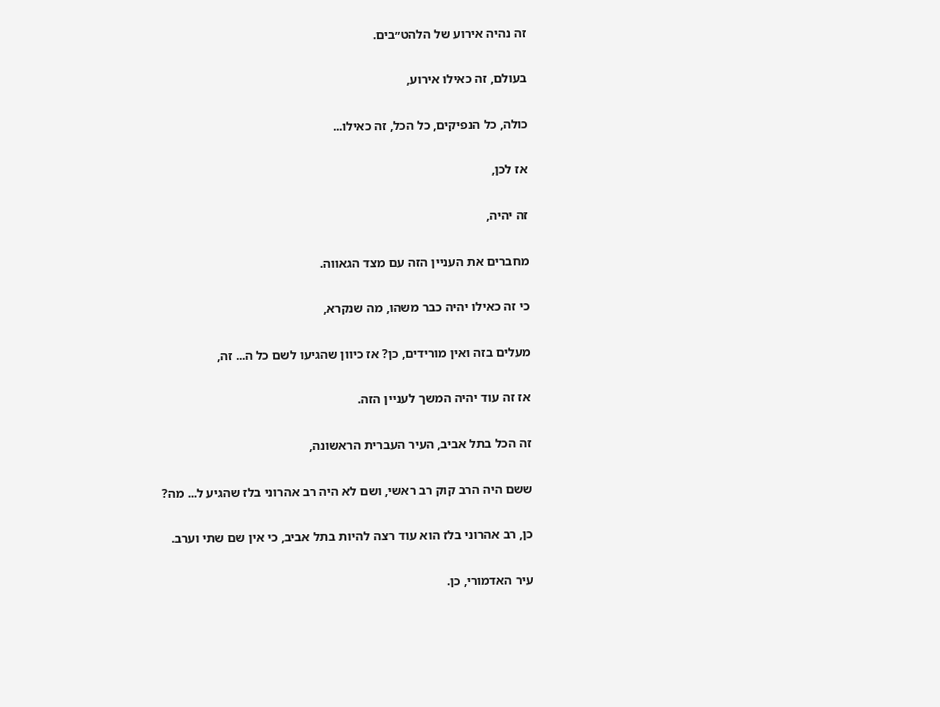זה נהיה אירוע של הלהט״בים.

בעולם, זה כאילו אירוע,

כולה, כל הנפיקים, כל הכל, זה כאילו...

אז לכן,

זה יהיה,

מחברים את העניין הזה עם מצד הגאווה.

כי זה כאילו יהיה כבר משהו, מה שנקרא,

מעלים בזה ואין מורידים, כן? אז כיוון שהגיעו לשם כל ה... זה,

אז זה עוד יהיה המשך לעניין הזה.

זה הכל בתל אביב, העיר העברית הראשונה,

ששם היה הרב קוק רב ראשי, ושם לא היה רב אהרוני בלז שהגיע ל... מה?

כן, רב אהרוני בלז הוא עוד רצה להיות בתל אביב, כי אין שם שתי וערב.

עיר האדמורי, כן.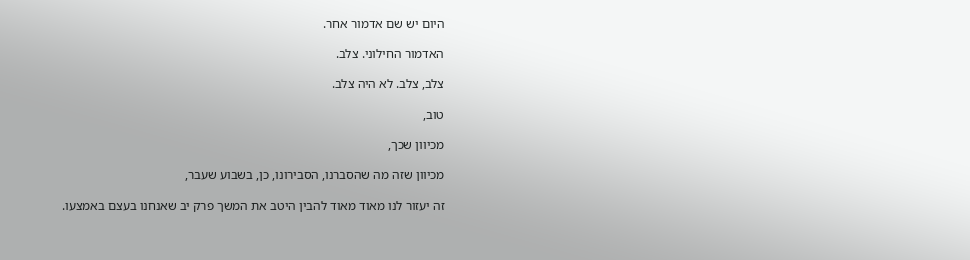היום יש שם אדמור אחר.

האדמור החילוני. צלב.

צלב, צלב. לא היה צלב.

טוב,

מכיוון שכך,

מכיוון שזה מה שהסברנו, הסבירונו, כן, בשבוע שעבר,

זה יעזור לנו מאוד מאוד להבין היטב את המשך פרק יב שאנחנו בעצם באמצעו.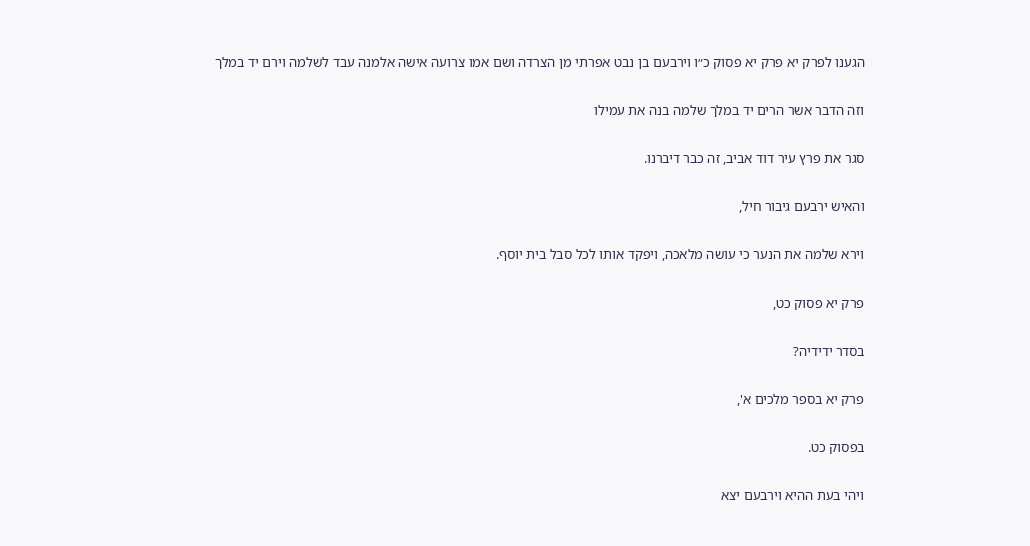הגענו לפרק יא פרק יא פסוק כ״ו וירבעם בן נבט אפרתי מן הצרדה ושם אמו צרועה אישה אלמנה עבד לשלמה וירם יד במלך

וזה הדבר אשר הרים יד במלך שלמה בנה את עמילו

סגר את פרץ עיר דוד אביב, זה כבר דיברנו.

והאיש ירבעם גיבור חיל,

וירא שלמה את הנער כי עושה מלאכה, ויפקד אותו לכל סבל בית יוסף.

פרק יא פסוק כט,

בסדר ידידיה?

פרק יא בספר מלכים א',

בפסוק כט.

ויהי בעת ההיא וירבעם יצא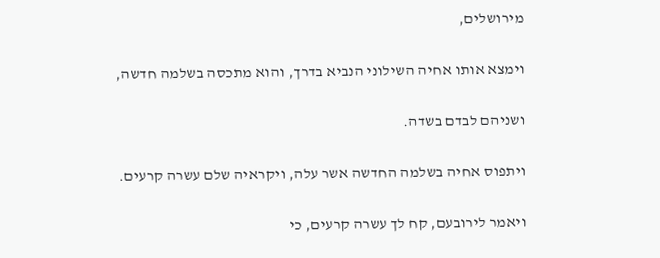מירושלים,

וימצא אותו אחיה השילוני הנביא בדרך, והוא מתכסה בשלמה חדשה,

ושניהם לבדם בשדה.

ויתפוס אחיה בשלמה החדשה אשר עלה, ויקראיה שלם עשרה קרעים.

ויאמר לירובעם, קח לך עשרה קרעים, כי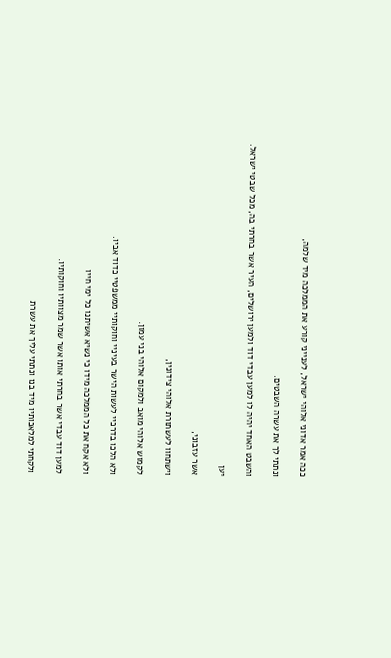ככה אמר אדוני אלוהי ישראל, לענייני קורע את הממלכה מיד שלמה,

ונתתי לך את עשרה השבטים.

והשבט האחד יהיה לו למען עבדי דוד ולמען ירושלים, העיר אשר בחרתי בה, מכל שבטי ישראל.

יען

אשר עזבוני,

וישתחוו לעשתורת אלוהי צידונין,

לקמוש אלוהי מואב ולמקום אלוהי בני עמון.

ולא הלכו בדרכיי לעשות הישר בעיניי וחוקותיי ממשפטיי כדוד אביו.

ולא אקח את כל הממלכה מידו כי נשיא אשיתנו כל ימי חייו

למען דוד עבדי אשר בחרתי אותו אשר שמר מצוותיו וחוקותיו.

ולקחתי למלאכותיו מיד בנו ונתתי עליך את עשרת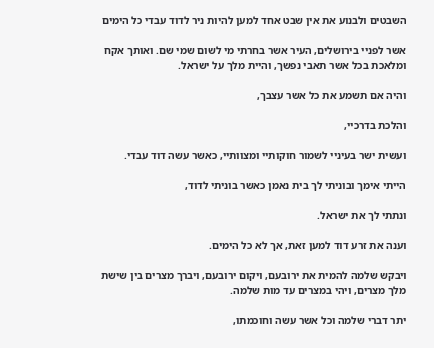השבטים ולבנוע את אין שבט אחד למען להיות ניר לדוד עבדי כל הימים

אשר לפניי בירושלים, העיר אשר בחרתי מי לשום שמי שם. ואותך אקח ומלאכת בכל אשר תאבי נפשך, והיית מלך על ישראל.

והיה אם תשמע את כל אשר עצבך,

והלכת בדרכיי,

ועשית ישר בעיניי לשמור חוקותיי ומצוותיי, כאשר עשה דוד עבדי.

הייתי אימך ובוניתי לך בית נאמן כאשר בוניתי לדוד,

ונתתי לך את ישראל.

וענה את זרע דוד למען זאת, אך לא כל הימים.

ויבקש שלמה להמית את ירובעם, ויקום ירובעם, ויברך מצרים בין שישת מלך מצרים, ויהי במצרים עד מות שלמה.

יתר דברי שלמה וכל אשר עשה וחוכמתו,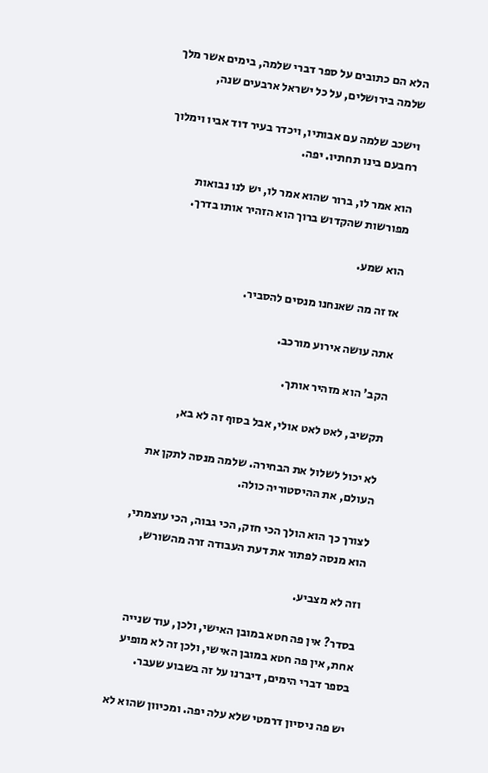הלא הם כתובים על ספר דברי שלמה, בימים אשר מלך שלמה בירושלים, על כל ישראל ארבעים שנה,

וישכב שלמה עם אבותיו, ויכדר בעיר דוד אביו וימלוך רחבעם בינו תחתיו. יפה.

הוא אמר לו, ברור שהוא אמר לו, יש לנו נבואות מפורשות שהקדוש ברוך הוא הזהיר אותו בדרך.

הוא שמע.

אז זה מה שאנחנו מנסים להסביר.

אתה עושה אירוע מורכב.

הקב' הוא מזהיר אותך.

תקשיב, לאט לאט אולי, אבל בסוף זה לא בא,

לא יכול לשלול את הבחירה. שלמה מנסה לתקן את העולם, את ההיסטוריה כולה.

לצורך כך הוא הולך הכי חזק, הכי גבוה, הכי עוצמתי, הוא מנסה לפתור את דעת העבודה זרה מהשורש,

וזה לא מצביע.

בסדר? אין פה חטא במובן האישי, ולכן, עוד שנייה אחת, אין פה חטא במובן האישי, ולכן זה לא מופיע בספר דברי הימים, דיברנו על זה בשבוע שעבר.

יש פה ניסיון דרמטי שלא עלה יפה. ומכיוון שהוא לא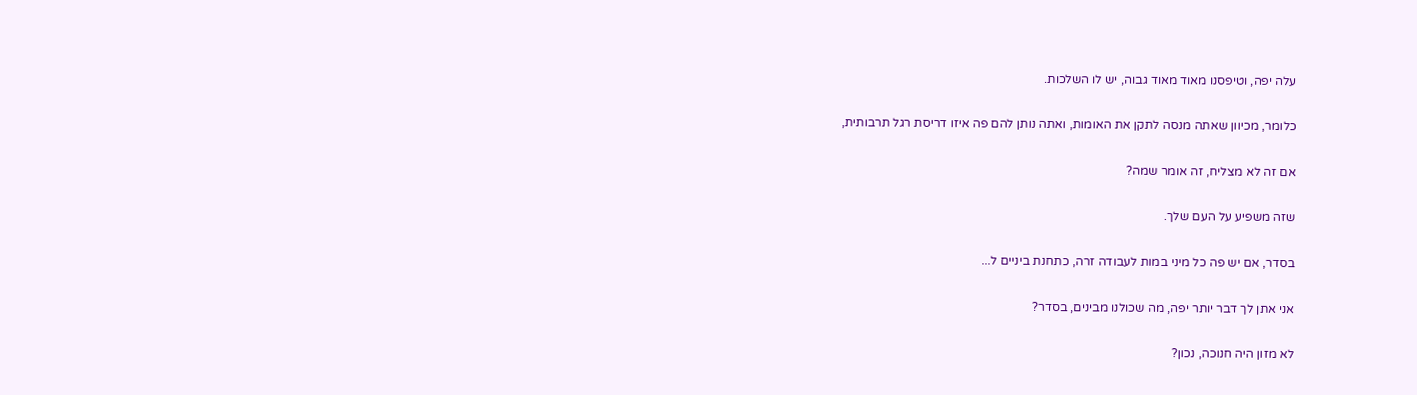עלה יפה, וטיפסנו מאוד מאוד גבוה, יש לו השלכות.

כלומר, מכיוון שאתה מנסה לתקן את האומות, ואתה נותן להם פה איזו דריסת רגל תרבותית,

אם זה לא מצליח, זה אומר שמה?

שזה משפיע על העם שלך.

בסדר, אם יש פה כל מיני במות לעבודה זרה, כתחנת ביניים ל...

אני אתן לך דבר יותר יפה, מה שכולנו מבינים, בסדר?

לא מזון היה חנוכה, נכון?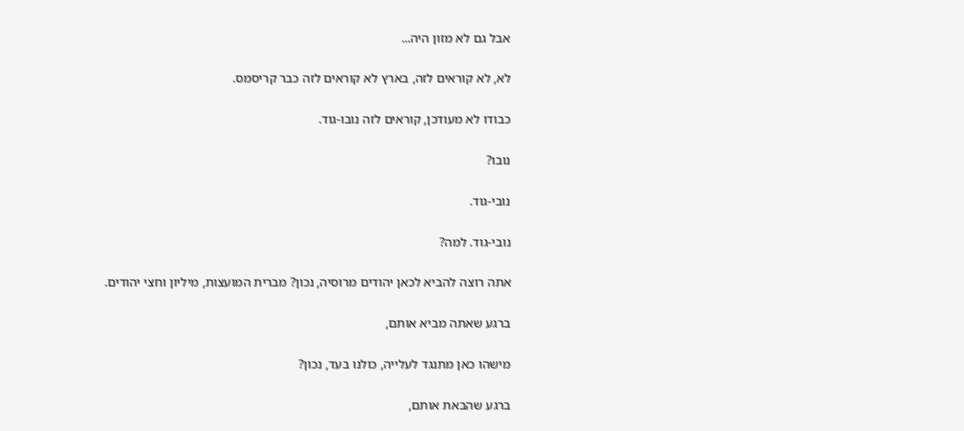אבל גם לא מזון היה...

לא, לא קוראים לזה, בארץ לא קוראים לזה כבר קריסמס.

כבודו לא מעודכן, קוראים לזה נובו-גוד.

נובו?

נובי-גוד.

נובי-גוד. למה?

אתה רוצה להביא לכאן יהודים מרוסיה, נכון? מברית המועצות, מיליון וחצי יהודים.

ברגע שאתה מביא אותם,

מישהו כאן מתנגד לעלייה, כולנו בעד, נכון?

ברגע שהבאת אותם,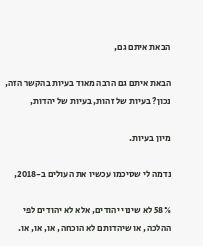הבאת איתם גם,

הבאת איתם גם הרבה מאוד בעיות בהקשר הזה, נכון? בעיות של זהות, בעיות של יהדות,

מיון בעיות.

נדמה לי שסיכמו עכשיו את העולים ב-2018,

58% לא שינוי יהודים, אלא לא יהודים לפי ההלכה, או שיהדותם לא הוכחה, או, או, או.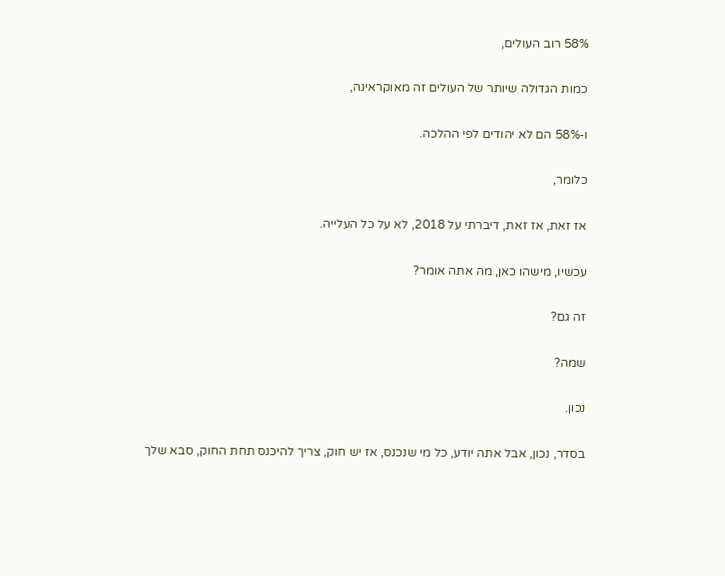58% רוב העולים,

כמות הגדולה שיותר של העולים זה מאוקראינה,

ו-58% הם לא יהודים לפי ההלכה.

כלומר,

אז זאת, אז זאת, דיברתי על 2018, לא על כל העלייה.

עכשיו, מישהו כאן, מה אתה אומר?

זה גם?

שמה?

נכון.

בסדר, נכון, אבל אתה יודע, כל מי שנכנס, אז יש חוק, צריך להיכנס תחת החוק, סבא שלך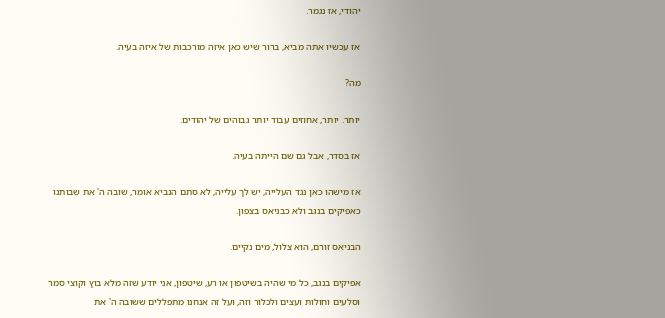יהודי, אז נגמר.

אז עכשיו אתה מביא, ברור שיש כאן איזה מורכבות של איזה בעיה.

מה?

יותר. יותר, אחוזים עבוד יותר גבוהים של יהודים.

אז בסדר, אבל גם שם הייתה בעיה.

אז מישהו כאן נגד העלייה, יש לך עלייה, לא סתם הנביא אומר, שובה ה' את שבותנו כאפיקים בנגב ולא כבניאס בצפון.

הבניאס זורם, הוא צלול, מים נקיים.

אפיקים בנגב, כל מי שהיה בשיטפון או רע, שיטפון, אני יודע שזה מלא בוץ וקוצי סמר וסלעים וחולות ועצים ולכלור וזה, ועל זה אנחנו מתפללים ששובה ה' את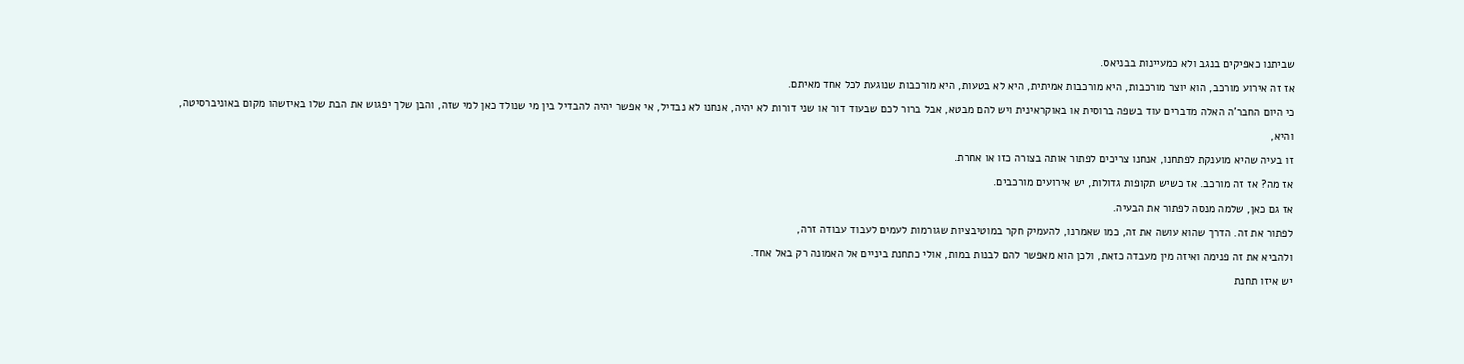שביתנו כאפיקים בנגב ולא כמעיינות בבניאס.

אז זה אירוע מורכב, הוא יוצר מורכבות, היא מורכבות אמיתית, היא לא בטעות, היא מורכבות שנוגעת לכל אחד מאיתם.

כי היום החבר'ה האלה מדברים עוד בשפה ברוסית או באוקראינית ויש להם מבטא, אבל ברור לכם שבעוד דור או שני דורות לא יהיה, אנחנו לא נבדיל, אי אפשר יהיה להבדיל בין מי שנולד כאן למי שזה, והבן שלך יפגוש את הבת שלו באיזשהו מקום באוניברסיטה,

והיא,

זו בעיה שהיא מוענקת לפתחנו, אנחנו צריכים לפתור אותה בצורה כזו או אחרת.

אז מה? אז זה מורכב. אז כשיש תקופות גדולות, יש אירועים מורכבים.

אז גם כאן, שלמה מנסה לפתור את הבעיה.

לפתור את זה. הדרך שהוא עושה את זה, כמו שאמרנו, להעמיק חקר במוטיבציות שגורמות לעמים לעבוד עבודה זרה,

ולהביא את זה פנימה ואיזה מין מעבדה כזאת, ולכן הוא מאפשר להם לבנות במות, אולי כתחנת ביניים אל האמונה רק באל אחד.

יש איזו תחנת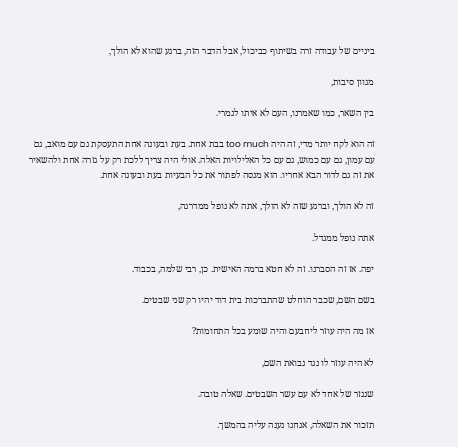ביניים של עבודה זרה בשיתוף כביכול, אבל הדבר הזה, ברגע שהוא לא הולך,

מגוון סיבות,

בין השאר, כמו שאמרנו, העם לא איתו לגמרי.

זה הוא לקח יותר מדי, זה היה too much בבת אחת. בעת ובעונה אחת התעסקת גם עם מואב, גם עם עמון, גם עם כמוש, גם עם כל האלילויות האלה. אולי היה צריך ללכת רק על גזרה אחת ולהשאיר את זה גם לדור הבא אחריו. הוא מנסה לפתור את כל הבעיות בעת ובעונה אחת.

זה לא הולך, וברגע שזה לא הולך, אתה לא נופל ממדרגה,

אתה נופל ממגדל.

יפה. אז זה הסברנו. זה לא חטא ברמה האישית. כן, רבי שלמה, בכבוד.

בשם השם, שכבר הוחלט שהתברכות בית דוד יהיו רק שני שבטים.

אז מה היה עוזר ליחבעם והיה שומע בכל התחומות?

לא היה עוזר לו נגד נבואת השם,

שנגזר של אחד לא עם עשר השבטים. שאלה טובה.

תזכור את השאלה, אנחנו נענה עליה בהמשך.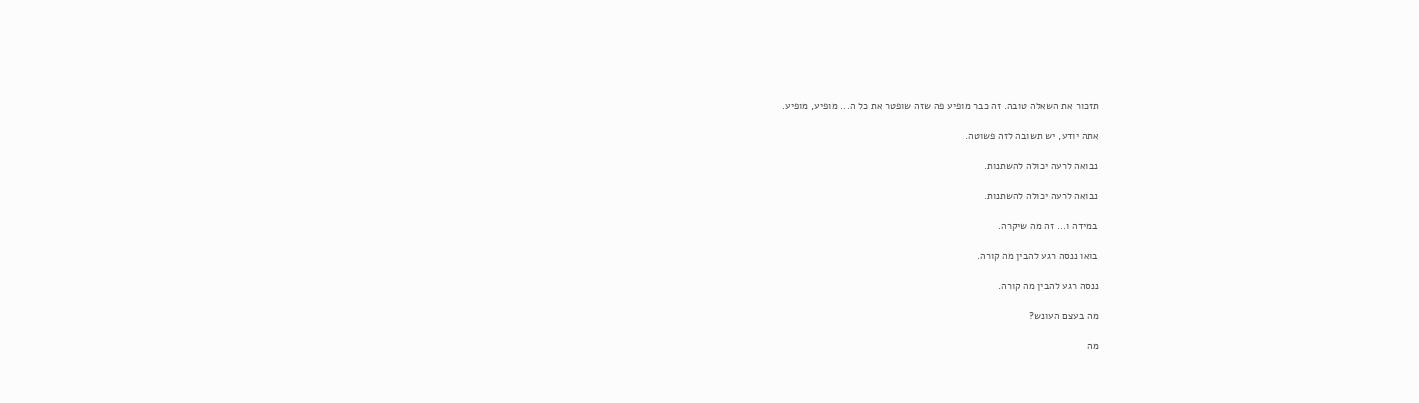תזכור את השאלה טובה. זה כבר מופיע פה שזה שופטר את כל ה... מופיע, מופיע.

אתה יודע, יש תשובה לזה פשוטה.

נבואה לרעה יכולה להשתנות.

נבואה לרעה יכולה להשתנות.

במידה ו... זה מה שיקרה.

בואו ננסה רגע להבין מה קורה.

ננסה רגע להבין מה קורה.

מה בעצם העונש?

מה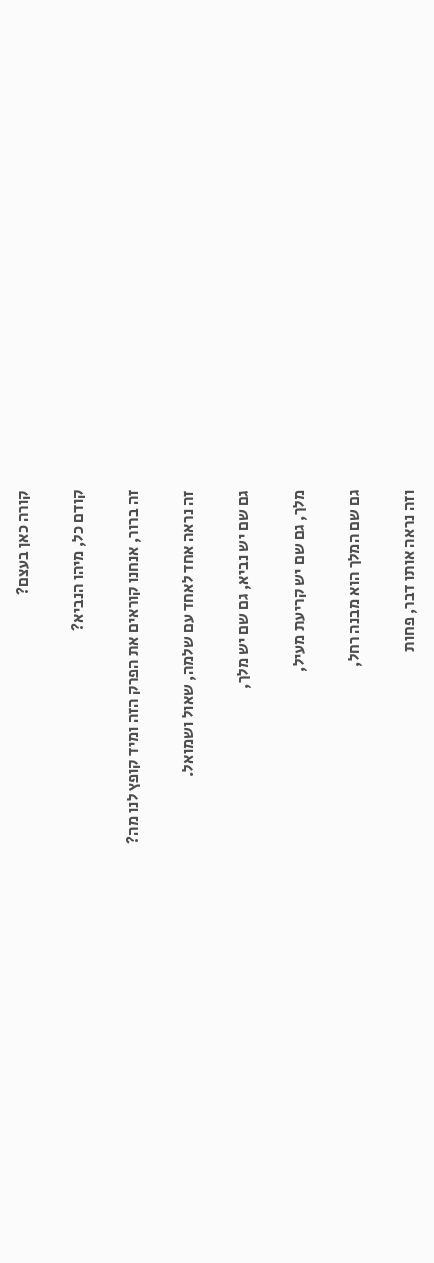קורה כאן בעצם?

קודם כל, מיהו הנביא?

זה ברור, אנחנו קוראים את הפרק הזה ומיד קופץ לנו מה?

זה נראה אחד לאחד עם שלמה, שאול ושמואל.

גם שם יש נביא, גם שם יש מלך,

מלך, גם שם יש קריעת מעיל,

גם שם המלך הוא מבנה רחל,

וזה נראה אותו דבר, פחות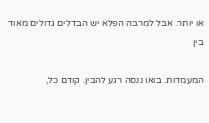או יותר. אבל למרבה הפלא יש הבדלים גדולים מאוד בין

המעמדות. בואו ננסה רגע להבין. קודם כל,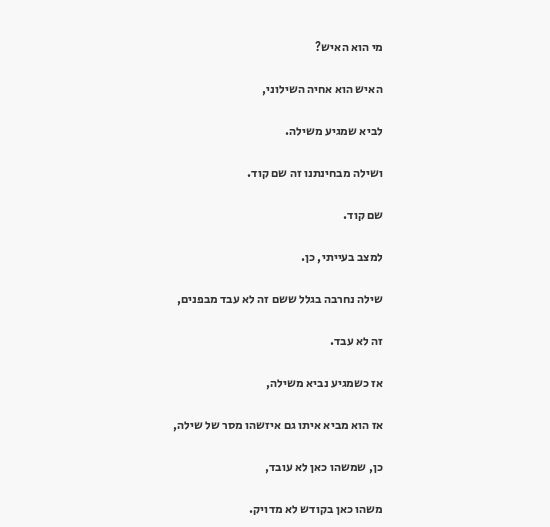מי הוא האיש?

האיש הוא אחיה השילוני,

לביא שמגיע משילה.

ושילה מבחינתנו זה שם קוד.

שם קוד.

למצב בעייתי, כן.

שילה נחרבה בגלל ששם זה לא עבד מבפנים,

זה לא עבד.

אז כשמגיע נביא משילה,

אז הוא מביא איתו גם איזשהו מסר של שילה,

כן, שמשהו כאן לא עובד,

משהו כאן בקודש לא מדויק.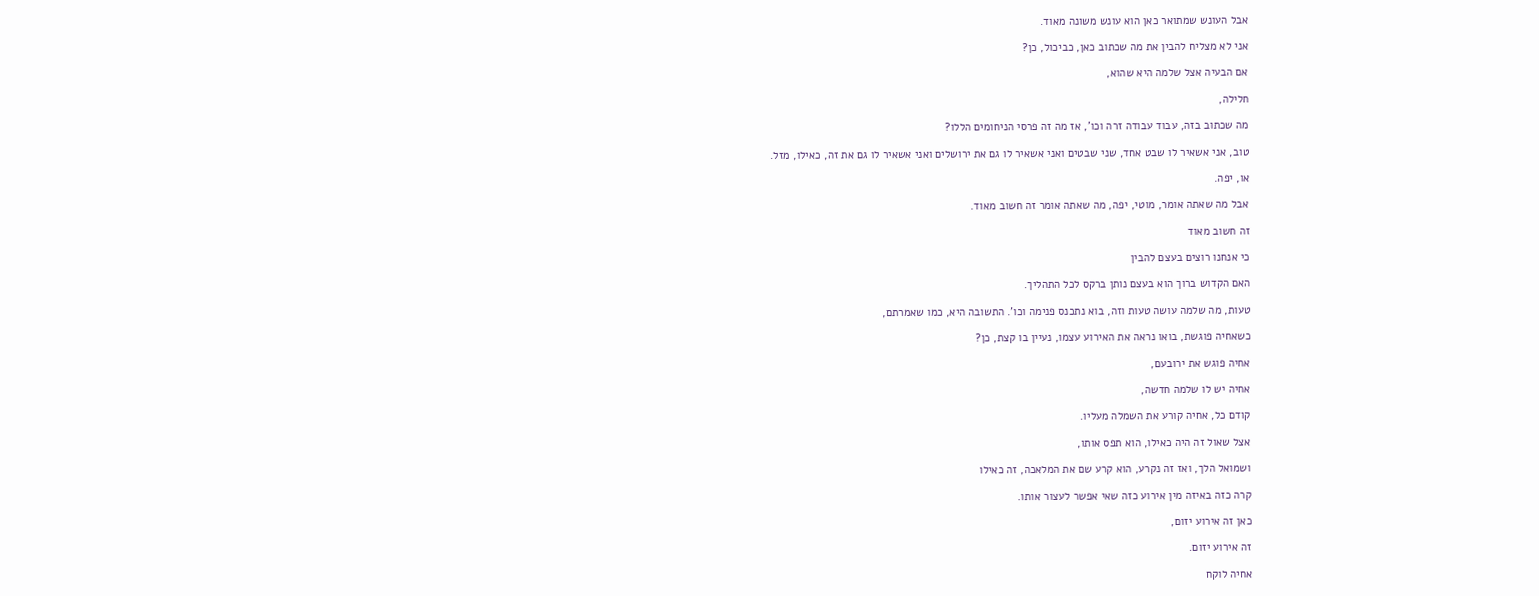אבל העונש שמתואר כאן הוא עונש משונה מאוד.

אני לא מצליח להבין את מה שכתוב כאן, כביכול, כן?

אם הבעיה אצל שלמה היא שהוא,

חלילה,

מה שכתוב בזה, עבוד עבודה זרה וכו', אז מה זה פרסי הניחומים הללו?

טוב, אני אשאיר לו שבט אחד, שני שבטים ואני אשאיר לו גם את ירושלים ואני אשאיר לו גם את זה, כאילו, מזל.

או, יפה.

אבל מה שאתה אומר, מוטי, יפה, מה שאתה אומר זה חשוב מאוד.

זה חשוב מאוד

כי אנחנו רוצים בעצם להבין

האם הקדוש ברוך הוא בעצם נותן ברקס לכל התהליך.

טעות, מה שלמה עושה טעות וזה, בוא נתכנס פנימה וכו'. התשובה היא, כמו שאמרתם,

כשאחיה פוגשת, בואו נראה את האירוע עצמו, נעיין בו קצת, כן?

אחיה פוגש את ירובעם,

אחיה יש לו שלמה חדשה,

קודם כל, אחיה קורע את השמלה מעליו.

אצל שאול זה היה כאילו, הוא תפס אותו,

ושמואל הלך, ואז זה נקרע, הוא קרע שם את המלאכה, זה כאילו

קרה כזה באיזה מין אירוע כזה שאי אפשר לעצור אותו.

כאן זה אירוע יזום,

זה אירוע יזום.

אחיה לוקח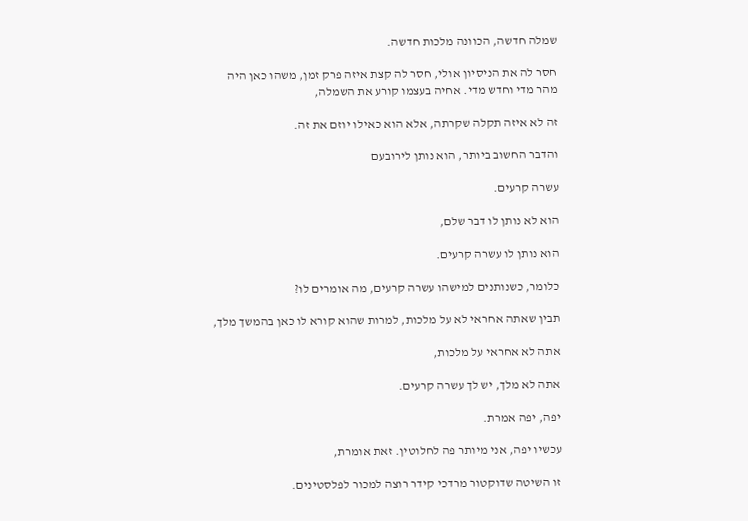שמלה חדשה, הכוונה מלכות חדשה.

חסר לה את הניסיון אולי, חסר לה קצת איזה פרק זמן, משהו כאן היה מהר מדי וחדש מדי. אחיה בעצמו קורע את השמלה,

זה לא איזה תקלה שקרתה, אלא הוא כאילו יוזם את זה.

והדבר החשוב ביותר, הוא נותן לירובעם

עשרה קרעים.

הוא לא נותן לו דבר שלם,

הוא נותן לו עשרה קרעים.

כלומר, כשנותנים למישהו עשרה קרעים, מה אומרים לו?

תבין שאתה אחראי לא על מלכות, למרות שהוא קורא לו כאן בהמשך מלך,

אתה לא אחראי על מלכות,

אתה לא מלך, יש לך עשרה קרעים.

יפה, יפה אמרת.

עכשיו יפה, אני מיותר פה לחלוטין. זאת אומרת,

זו השיטה שדוקטור מרדכי קידר רוצה למכור לפלסטינים.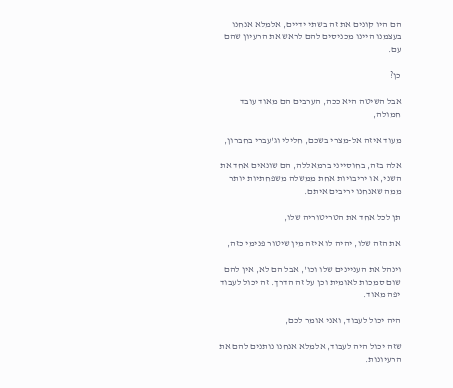הם היו קונים את זה בשתי ידיים, אלמלא אנחנו בעצמנו היינו מכניסים להם לראש את הרעיון שהם עם.

כן?

אבל השיטה היא ככה, הערבים הם מאוד עובד חמולה,

מעוד איזה אל-מצרי בשכם, חלילי וג'עברי בחברון,

אלה בזה, בחוסייני ברמאללה, הם שונאים אחד את השני, או יריבויות אחת ממשלה משפחתיות יותר ממה שאנחנו יריבים איתם.

תן לכל אחד את הטריטוריה שלו,

את הזה שלו, יהיה לו איזה מין שיטור פנימי כזה,

וינהל את העניינים שלו וכו', אבל הם לא, אין להם שום סמכות לאומית וכן על זה הדרך. זה יכול לעבוד יפה מאוד.

היה יכול לעבוד, ואני אומר לכם,

שזה יכול היה לעבוד, אלמלא אנחנו נותנים להם את הרעיונות.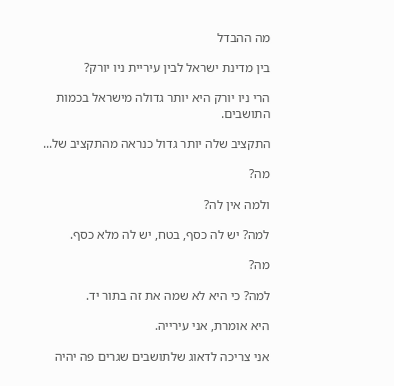מה ההבדל

בין מדינת ישראל לבין עיריית ניו יורק?

הרי ניו יורק היא יותר גדולה מישראל בכמות התושבים.

התקציב שלה יותר גדול כנראה מהתקציב של...

מה?

ולמה אין לה?

למה? יש לה כסף, בטח, יש לה מלא כסף.

מה?

למה? כי היא לא שמה את זה בתור יד.

היא אומרת, אני עירייה.

אני צריכה לדאוג שלתושבים שגרים פה יהיה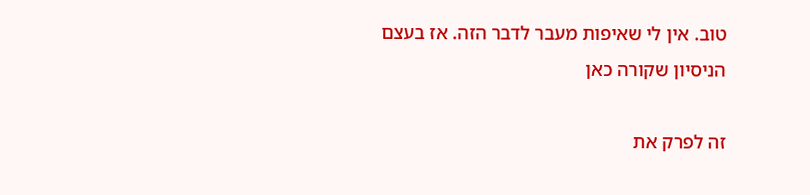טוב. אין לי שאיפות מעבר לדבר הזה. אז בעצם הניסיון שקורה כאן

זה לפרק את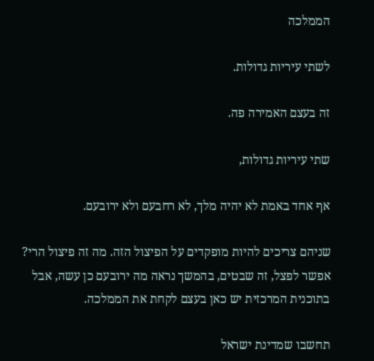הממלכה

לשתי עיריות גדולות.

זה בעצם האמירה פה.

שתי עיריות גדולות,

אף אחד באמת לא יהיה מלך, לא רחבעם ולא ירובעם.

שניהם צריכים להיות מופקדים על הפיצול הזה. מה זה פיצול הרי? אפשר לפצל, זה שבטים, בהמשך נראה מה ירובעם כן עשה, אבל בתוכנית המרכזית יש כאן בעצם לקחת את הממלכה.

תחשבו שמדינת ישראל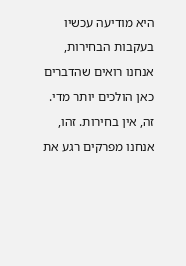היא מודיעה עכשיו בעקבות הבחירות, אנחנו רואים שהדברים כאן הולכים יותר מדי. זה, אין בחירות. זהו, אנחנו מפרקים רגע את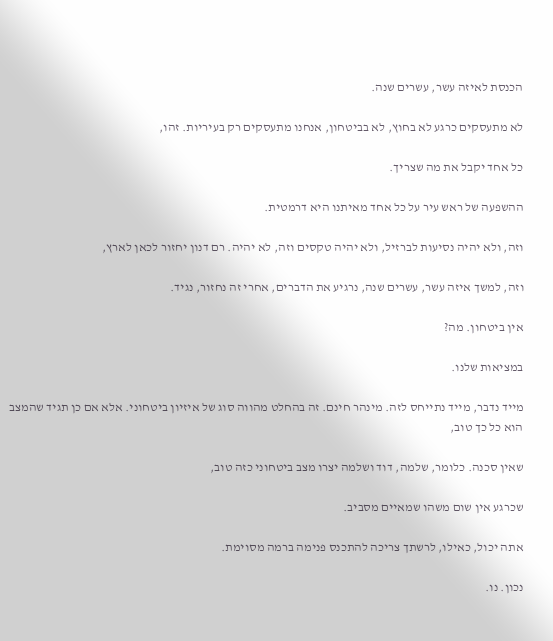הכנסת לאיזה עשר, עשרים שנה.

לא מתעסקים כרגע לא בחוץ, לא בביטחון, אנחנו מתעסקים רק בעיריות. זהו,

כל אחד יקבל את מה שצריך.

ההשפעה של ראש עיר על כל אחד מאיתנו היא דרמטית.

וזה, ולא יהיה נסיעות לברזיל, ולא יהיה טקסים וזה, לא יהיה. רם דנון יחזור לכאן לארץ,

וזה, למשך איזה עשר, עשרים שנה, נרגיע את הדברים, אחרי זה נחזור, נגיד.

אין ביטחון. מה?

במציאות שלנו.

מייד נדבר, מייד נתייחס לזה. מינהר חינם. זה בהחלט מהווה סוג של איזיון ביטחוני. אלא אם כן תגיד שהמצב הוא כל כך טוב,

שאין סכנה. כלומר, שלמה, דוד ושלמה יצרו מצב ביטחוני כזה טוב,

שכרגע אין שום משהו שמאיים מסביב.

אתה יכול, כאילו, לרשתך צריכה להתכנס פנימה ברמה מסוימת.

נכון. נו.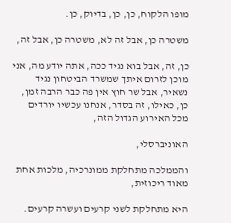מופו הלקוח, כן, כן, בדיוק, כן.

משטרה כן, אבל זה לא, משטרה כן, אבל זה,

כן, זה, אבל בוא נגיד ככה, אתה יודע מה, אני מוכן לזרום איתך שמשרד הביטחון נגיד נשאיר, אבל שר חוץ אין פה כבר הרבה זמן, כן, כאילו, זה בסדר, אנחנו עכשיו יורדים מכל האירוע הגדול הזה,

האוניברסלי,

והממלכה מתחלקת ממונרכיה, מלכות אחת מאוד ריכוזית,

היא מתחלקת לשני קרעים ועשרה קרעים.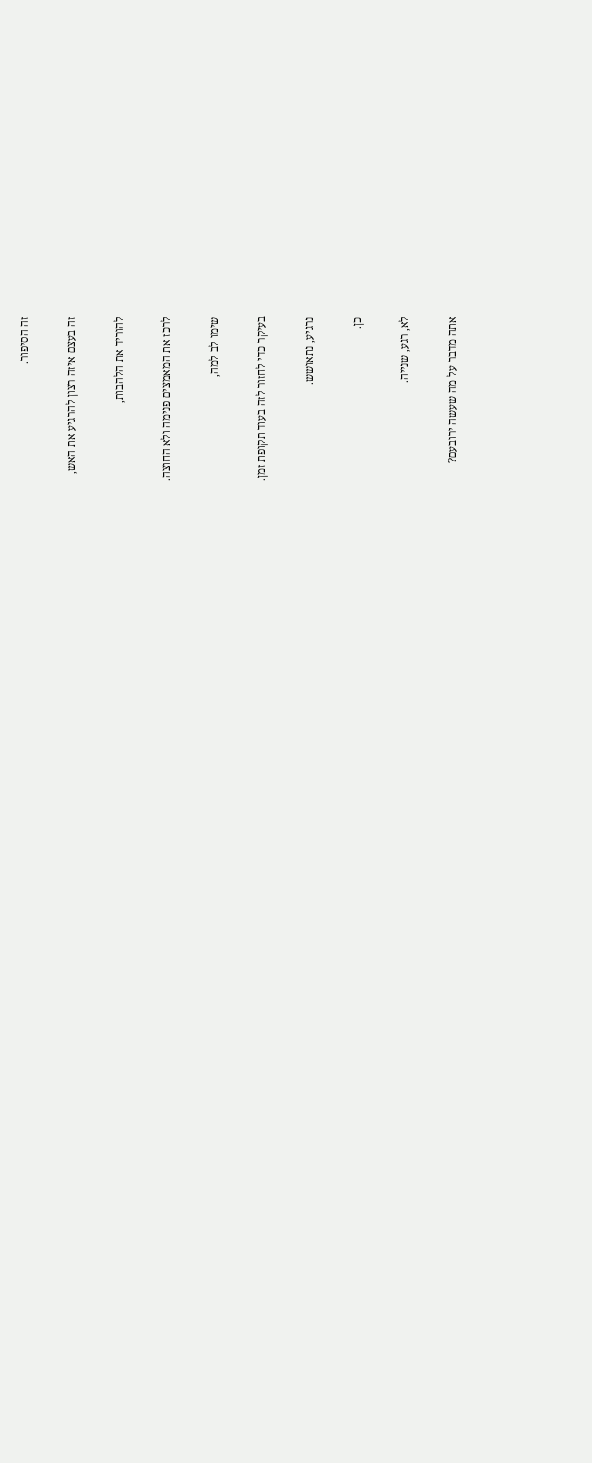זה הסיפור.

זה בעצם איזה רצון להרגיע את האש,

להוריד את הלהבות,

לרכז את המאמצים פנימה ולא החוצה.

שימו לב למה,

בעיקר כדי לחזור לזה בעוד תקופת זמן.

נרגיע, נתאושש.

כן.

לא, רגע, שנייה.

אתה מדבר על מה שעשה ירובעם?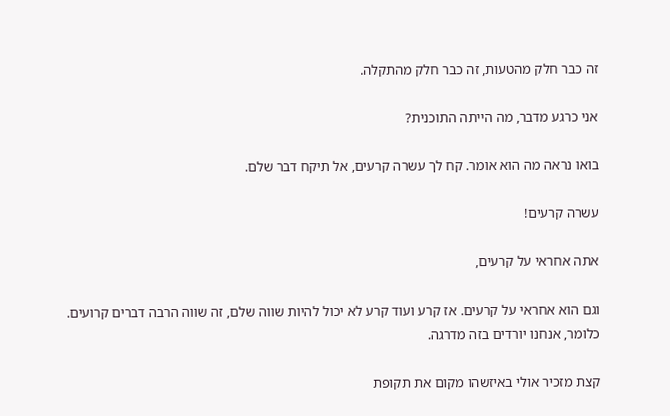זה כבר חלק מהטעות, זה כבר חלק מהתקלה.

אני כרגע מדבר, מה הייתה התוכנית?

בואו נראה מה הוא אומר. קח לך עשרה קרעים, אל תיקח דבר שלם.

עשרה קרעים!

אתה אחראי על קרעים,

וגם הוא אחראי על קרעים. אז קרע ועוד קרע לא יכול להיות שווה שלם, זה שווה הרבה דברים קרועים. כלומר, אנחנו יורדים בזה מדרגה.

קצת מזכיר אולי באיזשהו מקום את תקופת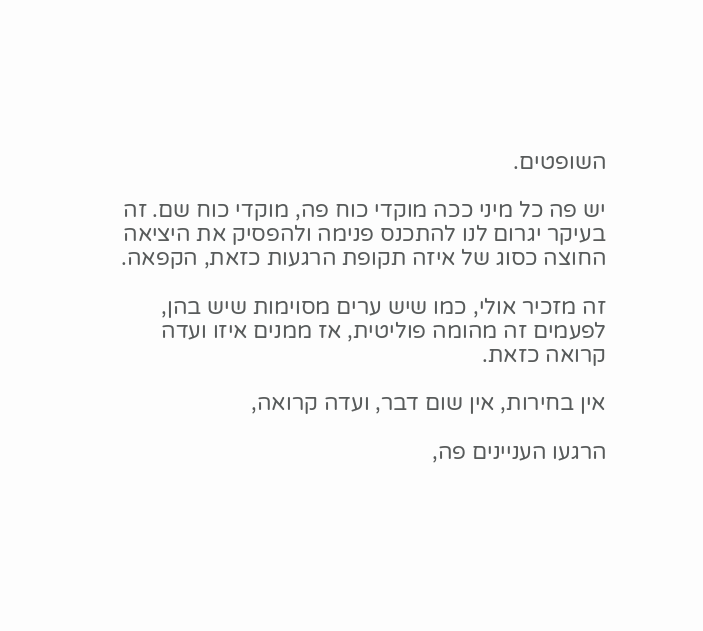השופטים.

יש פה כל מיני ככה מוקדי כוח פה, מוקדי כוח שם. זה בעיקר יגרום לנו להתכנס פנימה ולהפסיק את היציאה החוצה כסוג של איזה תקופת הרגעות כזאת, הקפאה.

זה מזכיר אולי, כמו שיש ערים מסוימות שיש בהן, לפעמים זה מהומה פוליטית, אז ממנים איזו ועדה קרואה כזאת.

אין בחירות, אין שום דבר, ועדה קרואה,

הרגעו העניינים פה,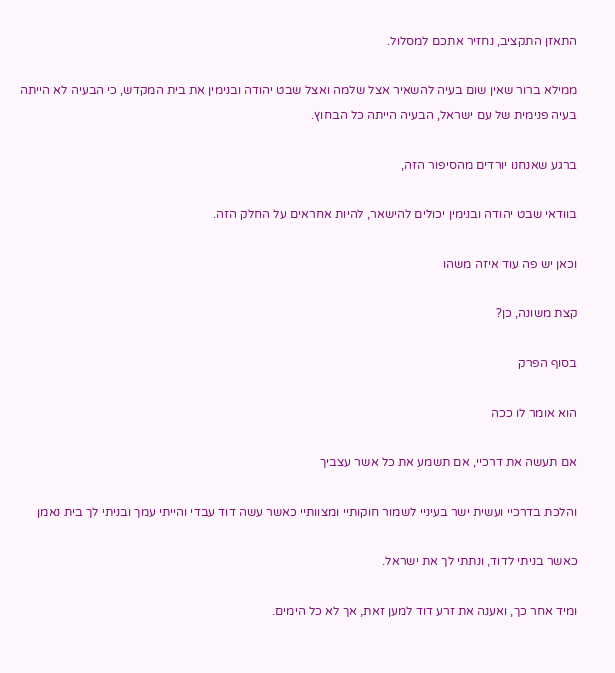התאזן התקציב, נחזיר אתכם למסלול.

ממילא ברור שאין שום בעיה להשאיר אצל שלמה ואצל שבט יהודה ובנימין את בית המקדש, כי הבעיה לא הייתה בעיה פנימית של עם ישראל, הבעיה הייתה כל הבחוץ.

ברגע שאנחנו יורדים מהסיפור הזה,

בוודאי שבט יהודה ובנימין יכולים להישאר, להיות אחראים על החלק הזה.

וכאן יש פה עוד איזה משהו

קצת משונה, כן?

בסוף הפרק

הוא אומר לו ככה

אם תעשה את דרכיי, אם תשמע את כל אשר עצביך

והלכת בדרכיי ועשית ישר בעיניי לשמור חוקותיי ומצוותיי כאשר עשה דוד עבדי והייתי עמך ובניתי לך בית נאמן

כאשר בניתי לדוד, ונתתי לך את ישראל.

ומיד אחר כך, ואענה את זרע דוד למען זאת, אך לא כל הימים.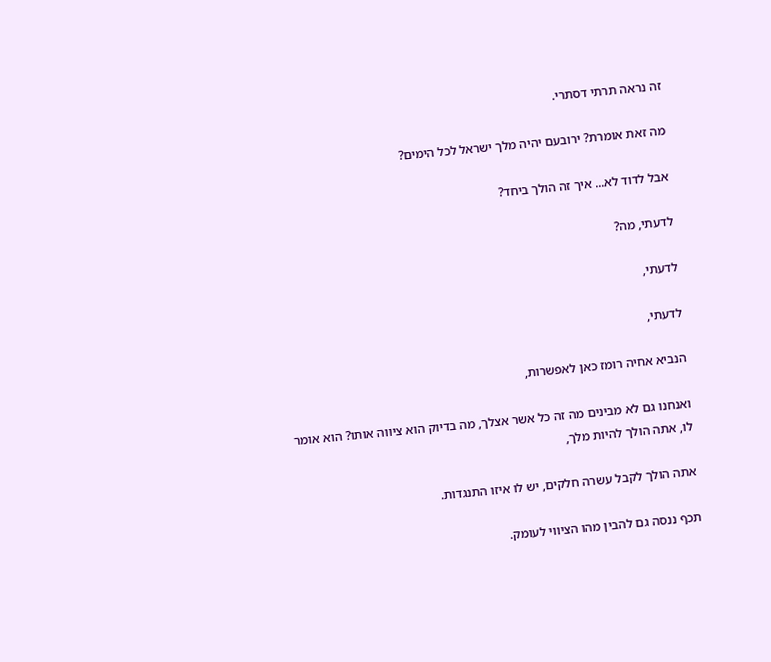זה נראה תרתי דסתרי.

מה זאת אומרת? ירובעם יהיה מלך ישראל לכל הימים?

אבל לדוד לא... איך זה הולך ביחד?

לדעתי, מה?

לדעתי,

לדעתי,

הנביא אחיה רומז כאן לאפשרות,

ואנחנו גם לא מבינים מה זה כל אשר אצלך, מה בדיוק הוא ציווה אותו? הוא אומר לו, אתה הולך להיות מלך,

אתה הולך לקבל עשרה חלקים, יש לו איזו התנגדות.

תכף ננסה גם להבין מהו הציווי לעומק.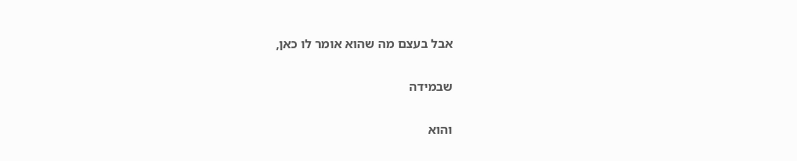אבל בעצם מה שהוא אומר לו כאן,

שבמידה

והוא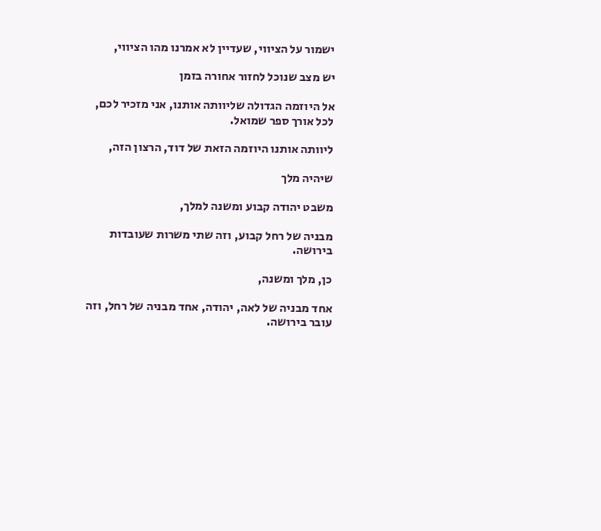ישמור על הציווי, שעדיין לא אמרנו מהו הציווי,

יש מצב שנוכל לחזור אחורה בזמן

אל היוזמה הגדולה שליוותה אותנו, אני מזכיר לכם, לכל אורך ספר שמואל.

ליוותה אותנו היוזמה הזאת של דוד, הרצון הזה,

שיהיה מלך

משבט יהודה קבוע ומשנה למלך,

מבניה של רחל קבוע, וזה שתי משרות שעובדות בירושה.

כן, מלך ומשנה,

אחד מבניה של לאה, יהודה, אחד מבניה של רחל, וזה עובר בירושה.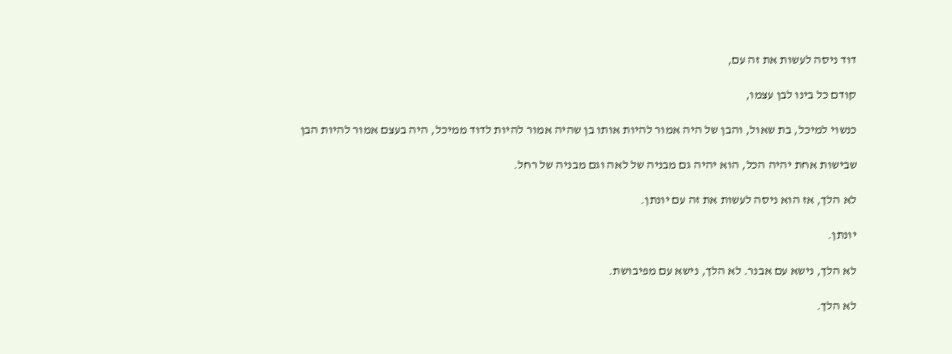דוד ניסה לעשות את זה עם,

קודם כל בינו לבן עצמו,

כנשוי למיכל, בת שאול, והבן של היה אמור להיות אותו בן שהיה אמור להיות לדוד ממיכל, היה בעצם אמור להיות הבן

שבישות אחת יהיה הכל, הוא יהיה גם מבניה של לאה וגם מבניה של רחל.

לא הלך, אז הוא ניסה לעשות את זה עם יונתן.

יונתן.

לא הלך, נישא עם אבנר. לא הלך, נישא עם מפיבושת.

לא הלך.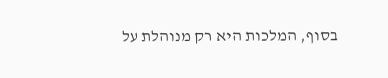בסוף, המלכות היא רק מנוהלת על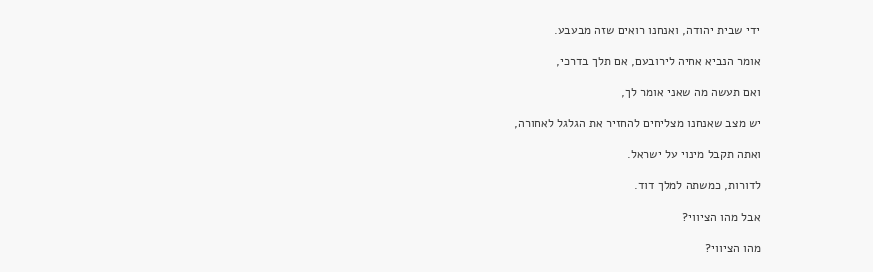ידי שבית יהודה, ואנחנו רואים שזה מבעבע.

אומר הנביא אחיה לירובעם, אם תלך בדרכי,

ואם תעשה מה שאני אומר לך,

יש מצב שאנחנו מצליחים להחזיר את הגלגל לאחורה,

ואתה תקבל מינוי על ישראל.

לדורות, כמשתה למלך דוד.

אבל מהו הציווי?

מהו הציווי?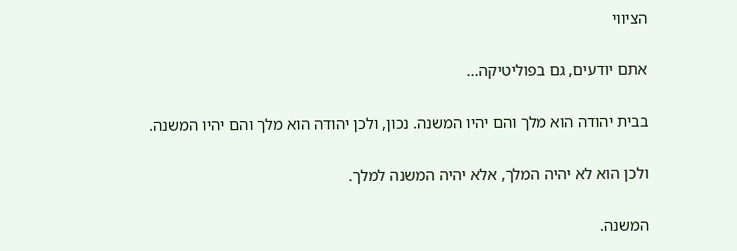הציווי

אתם יודעים, גם בפוליטיקה...

בבית יהודה הוא מלך והם יהיו המשנה. נכון, ולכן יהודה הוא מלך והם יהיו המשנה.

ולכן הוא לא יהיה המלך, אלא יהיה המשנה למלך.

המשנה.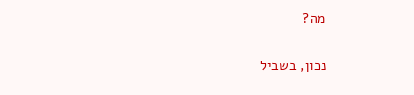מה?

נכון, בשביל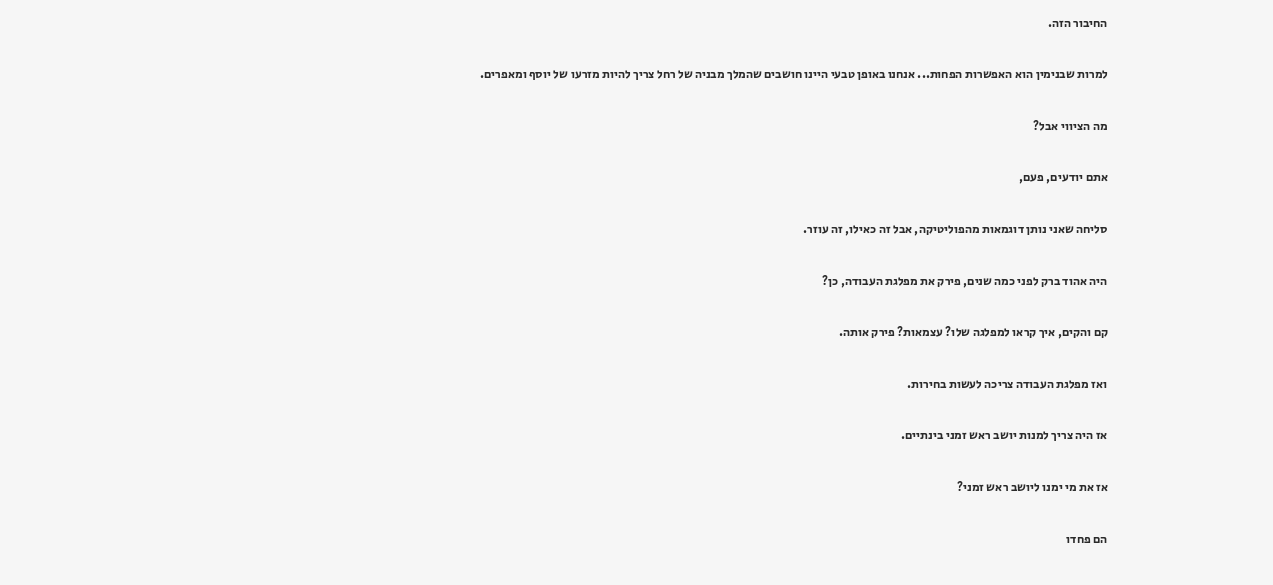החיבור הזה.

למרות שבנימין הוא האפשרות הפחות... אנחנו באופן טבעי היינו חושבים שהמלך מבניה של רחל צריך להיות מזרעו של יוסף ומאפרים.

מה הציווי אבל?

אתם יודעים, פעם,

סליחה שאני נותן דוגמאות מהפוליטיקה, אבל זה כאילו, זה עוזר.

היה אהוד ברק לפני כמה שנים, פירק את מפלגת העבודה, כן?

קם והקים, איך קראו למפלגה שלו? עצמאות? פירק אותה.

ואז מפלגת העבודה צריכה לעשות בחירות.

אז היה צריך למנות יושב ראש זמני בינתיים.

אז את מי ימנו ליושב ראש זמני?

הם פחדו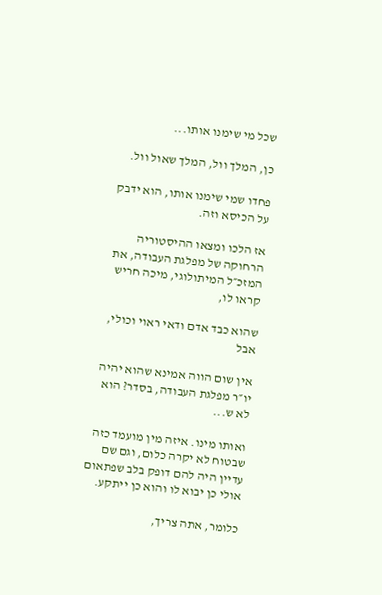שכל מי שימנו אותו...

כן, המלך וול, המלך שאול וול.

פחדו שמי שימנו אותו, הוא ידבק על הכיסא וזה.

אז הלכו ומצאו ההיסטוריה הרחוקה של מפלגת העבודה, את המזכ״ל המיתולוגי, מיכה חריש קראו לו,

שהוא כבד אדם ודאי ראוי וכולי, אבל

אין שום הווה אמינא שהוא יהיה יו״ר מפלגת העבודה, בסדר? הוא לא ש...

ואותו מינו. איזה מין מועמד כזה שבטוח לא יקרה כלום, וגם שם עדיין היה להם דופק בלב שפתאום אולי כן יבוא לו והוא כן ייתקע.

כלומר, אתה צריך,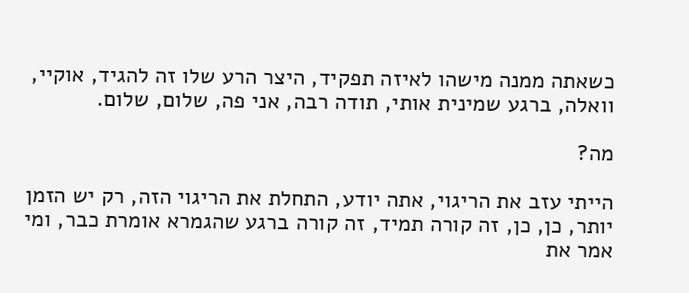כשאתה ממנה מישהו לאיזה תפקיד, היצר הרע שלו זה להגיד, אוקיי, וואלה, ברגע שמינית אותי, תודה רבה, אני פה, שלום, שלום.

מה?

הייתי עזב את הריגוי, אתה יודע, התחלת את הריגוי הזה, רק יש הזמן יותר, כן, כן, זה קורה תמיד, זה קורה ברגע שהגמרא אומרת כבר, ומי אמר את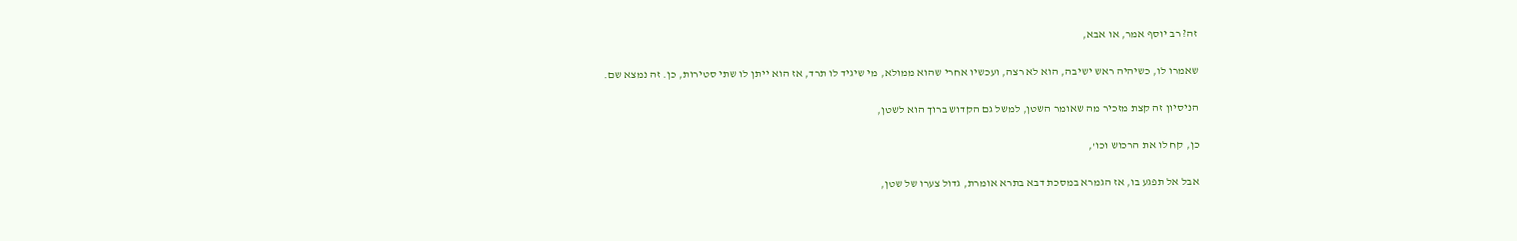זה? רב יוסף אמר, או אבא,

שאמרו לו, כשיהיה ראש ישיבה, הוא לא רצה, ועכשיו אחרי שהוא ממולא, מי שיגיד לו תרד, אז הוא ייתן לו שתי סטירות, כן. זה נמצא שם.

הניסיון זה קצת מזכיר מה שאומר השטן, למשל גם הקדוש ברוך הוא לשטן,

כן, קח לו את הרכוש וכו',

אבל אל תפגע בו, אז הגמרא במסכת דבא בתרא אומרת, גדול צערו של שטן,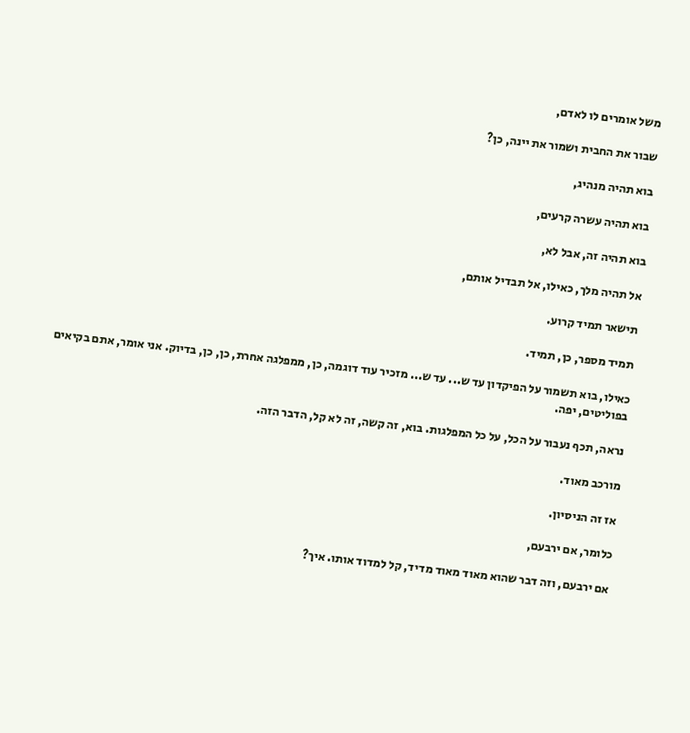משל אומרים לו לאדם,

שבור את החבית ושמור את יינה, כן?

בוא תהיה מנהיג,

בוא תהיה עשרה קרעים,

בוא תהיה זה, אבל לא,

אל תהיה מלך, כאילו, אל תבדיל אותם,

תישאר תמיד קרוע.

תמיד מספר, כן, תמיד.

כאילו, בוא תשמור על הפיקדון עד ש... עד ש... מזכיר עוד דוגמה, כן, ממפלגה אחרת, כן, כן, בדיוק. אני אומר, אתם בקיאים בפוליטים, יפה.

נראה, תכף נעבור על הכל, על כל המפלגות. בוא, זה קשה, זה לא קל, הדבר הזה.

מורכב מאוד.

אז זה הניסיון.

כלומר, אם ירבעם,

אם ירבעם, וזה דבר שהוא מאוד מאוד מדיד, קל למדוד אותו. איך?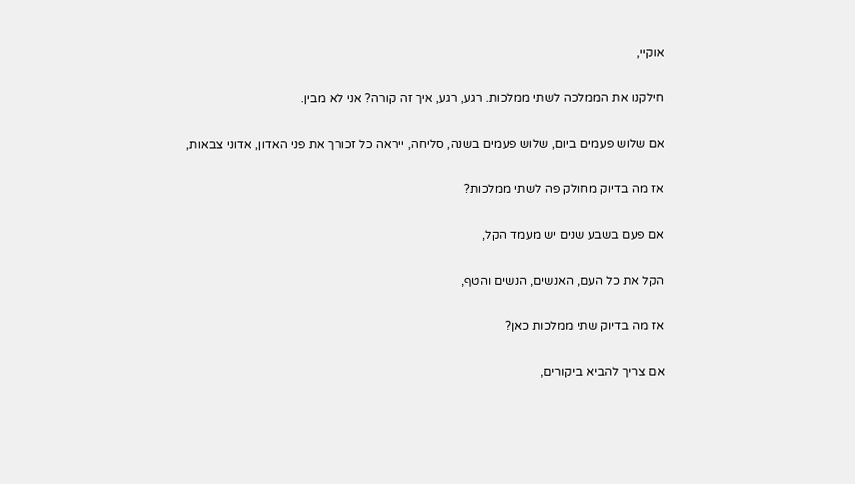אוקיי,

חילקנו את הממלכה לשתי ממלכות. רגע, רגע, איך זה קורה? אני לא מבין.

אם שלוש פעמים ביום, שלוש פעמים בשנה, סליחה, ייראה כל זכורך את פני האדון, אדוני צבאות,

אז מה בדיוק מחולק פה לשתי ממלכות?

אם פעם בשבע שנים יש מעמד הקל,

הקל את כל העם, האנשים, הנשים והטף,

אז מה בדיוק שתי ממלכות כאן?

אם צריך להביא ביקורים,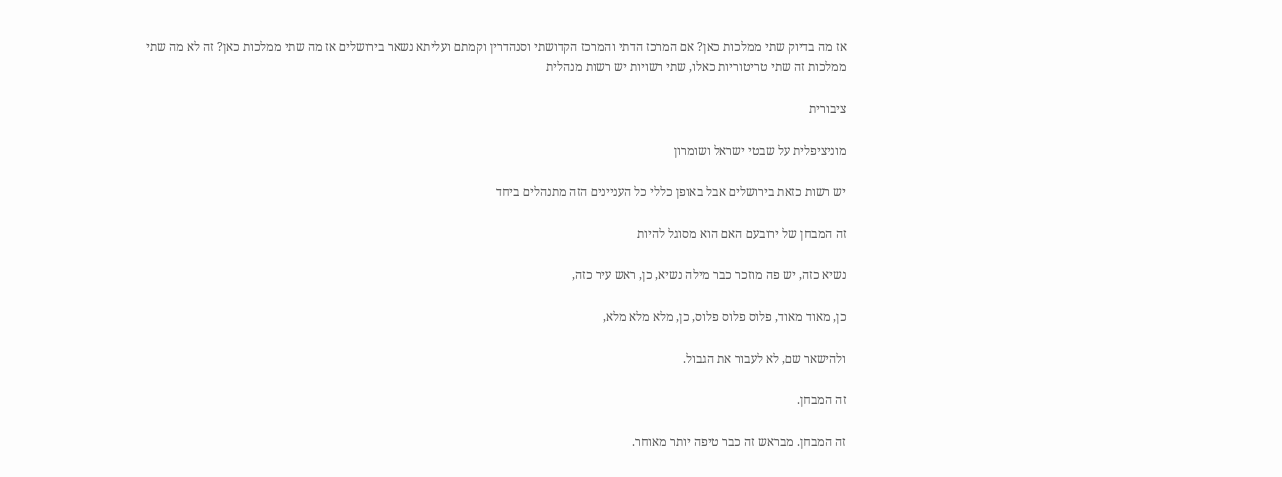אז מה בדיוק שתי ממלכות כאן? אם המרכז הדתי והמרכז הקדושתי וסנהדרין וקמתם ועליתא נשאר בירושלים אז מה שתי ממלכות כאן? זה לא מה שתי ממלכות זה שתי טריטוריות כאלו, שתי רשויות יש רשות מנהלית

ציבורית

מוניציפלית על שבטי ישראל ושומרון

יש רשות כזאת בירושלים אבל באופן כללי כל העניינים הזה מתנהלים ביחד

זה המבחן של ירובעם האם הוא מסוגל להיות

נשיא כזה, יש פה מוזכר כבר מילה נשיא, כן, ראש עיר כזה,

כן, מאוד מאוד, פלוס פלוס פלוס, כן, מלא מלא מלא,

ולהישאר שם, לא לעבור את הגבול.

זה המבחן.

זה המבחן. מבראש זה כבר טיפה יותר מאוחר.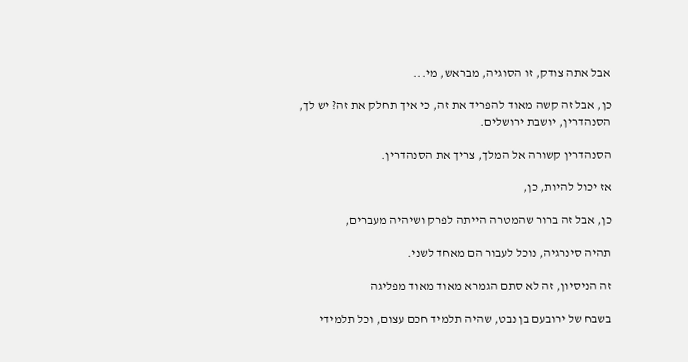אבל אתה צודק, זו הסוגיה, מבראש, מי...

כן, אבל זה קשה מאוד להפריד את זה, כי איך תחלק את זה? יש לך, הסנהדרין, יושבת ירושלים.

הסנהדרין קשורה אל המלך, צריך את הסנהדרין.

אז יכול להיות, כן,

כן, אבל זה ברור שהמטרה הייתה לפרק ושיהיה מעברים,

תהיה סינרגיה, נוכל לעבור הם מאחד לשני.

זה הניסיון, זה לא סתם הגמרא מאוד מאוד מפליגה

בשבח של ירובעם בן נבט, שהיה תלמיד חכם עצום, וכל תלמידי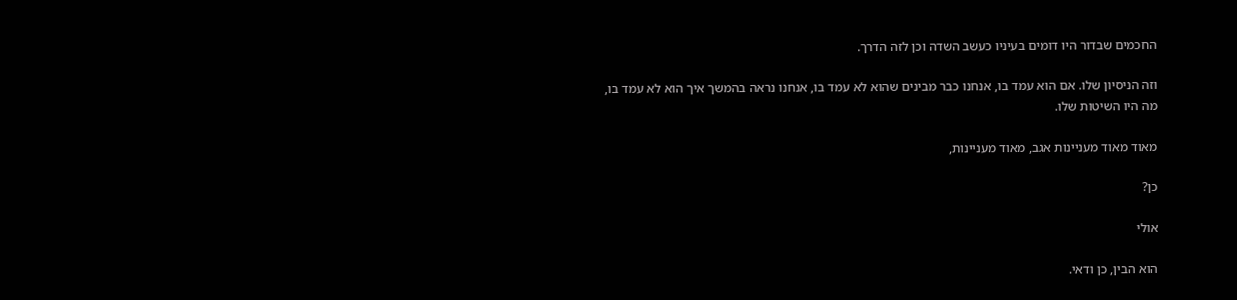החכמים שבדור היו דומים בעיניו כעשב השדה וכן לזה הדרך.

וזה הניסיון שלו. אם הוא עמד בו, אנחנו כבר מבינים שהוא לא עמד בו, אנחנו נראה בהמשך איך הוא לא עמד בו, מה היו השיטות שלו.

מאוד מאוד מעניינות אגב, מאוד מעניינות,

כן?

אולי

הוא הבין, כן ודאי.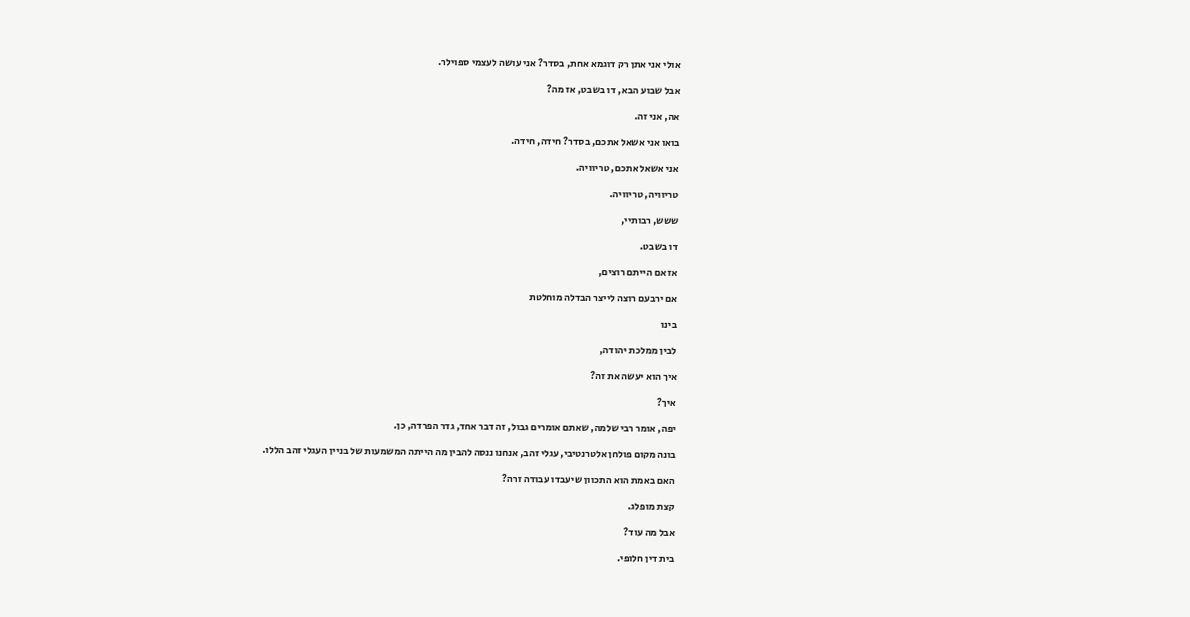אולי אני אתן רק דוגמא אחת, בסדר? אני עושה לעצמי ספוילר.

אבל שבוע הבא, דו בשבט, אז מה?

אה, אני זה.

בואו אני אשאל אתכם, בסדר? חידה, חידה.

אני אשאל אתכם, טריוויה.

טריוויה, טריוויה.

ששש, רבותיי,

דו בשבט.

אז אם הייתם רוצים,

אם ירבעם רוצה לייצר הבדלה מוחלטת

בינו

לבין ממלכת יהודה,

איך הוא יעשה את זה?

איך?

יפה, אומר רבי שלמה, שאתם אומרים גבול, זה דבר אחד, גדר הפרדה, כן.

בונה מקום פולחן אלטרנטיבי, עגלי זהב, אנחנו ננסה להבין מה הייתה המשמעות של בניין העגלי זהב הללו.

האם באמת הוא התכוון שיעבדו עבודה זרה?

קצת מופלג.

אבל מה עוד?

בית דין חלופי.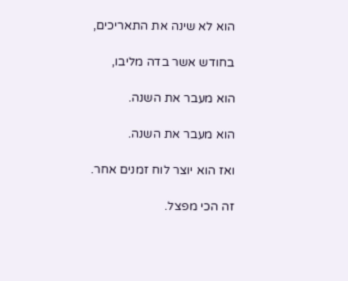הוא לא שינה את התאריכים,

בחודש אשר בדה מליבו,

הוא מעבר את השנה.

הוא מעבר את השנה.

ואז הוא יוצר לוח זמנים אחר.

זה הכי מפצל.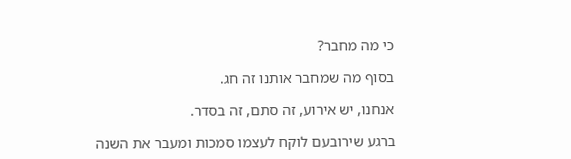כי מה מחבר?

בסוף מה שמחבר אותנו זה חג.

אנחנו, יש אירוע, זה סתם, זה בסדר.

ברגע שירובעם לוקח לעצמו סמכות ומעבר את השנה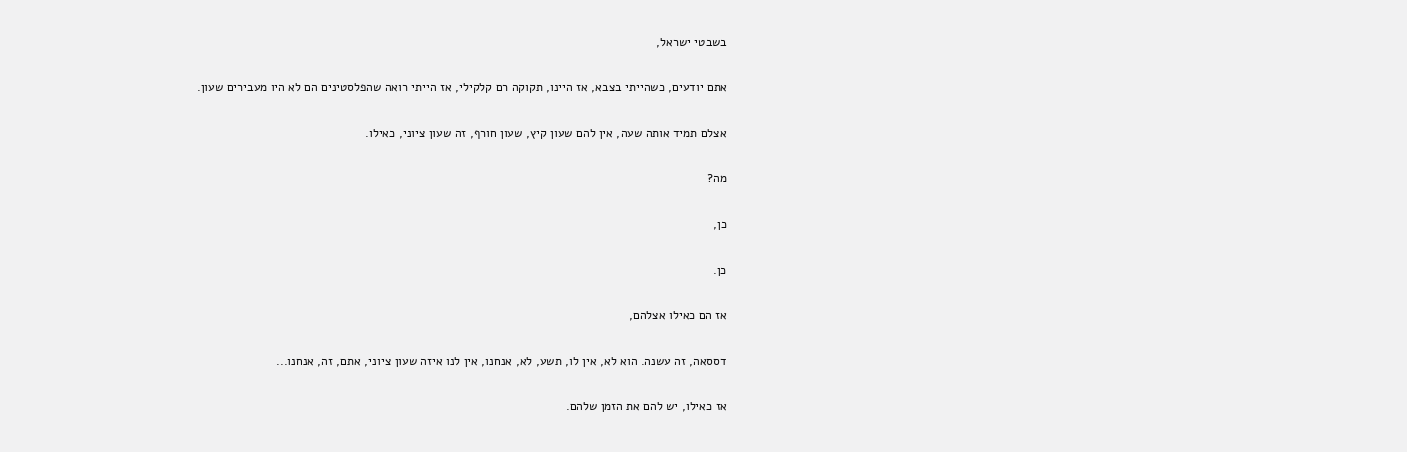בשבטי ישראל,

אתם יודעים, כשהייתי בצבא, אז היינו, תקוקה רם קלקילי, אז הייתי רואה שהפלסטינים הם לא היו מעבירים שעון.

אצלם תמיד אותה שעה, אין להם שעון קיץ, שעון חורף, זה שעון ציוני, כאילו.

מה?

כן,

כן.

אז הם כאילו אצלהם,

דססאה, זה עשנה. הוא לא, אין לו, תשע, לא, אנחנו, אין לנו איזה שעון ציוני, אתם, זה, אנחנו...

אז כאילו, יש להם את הזמן שלהם.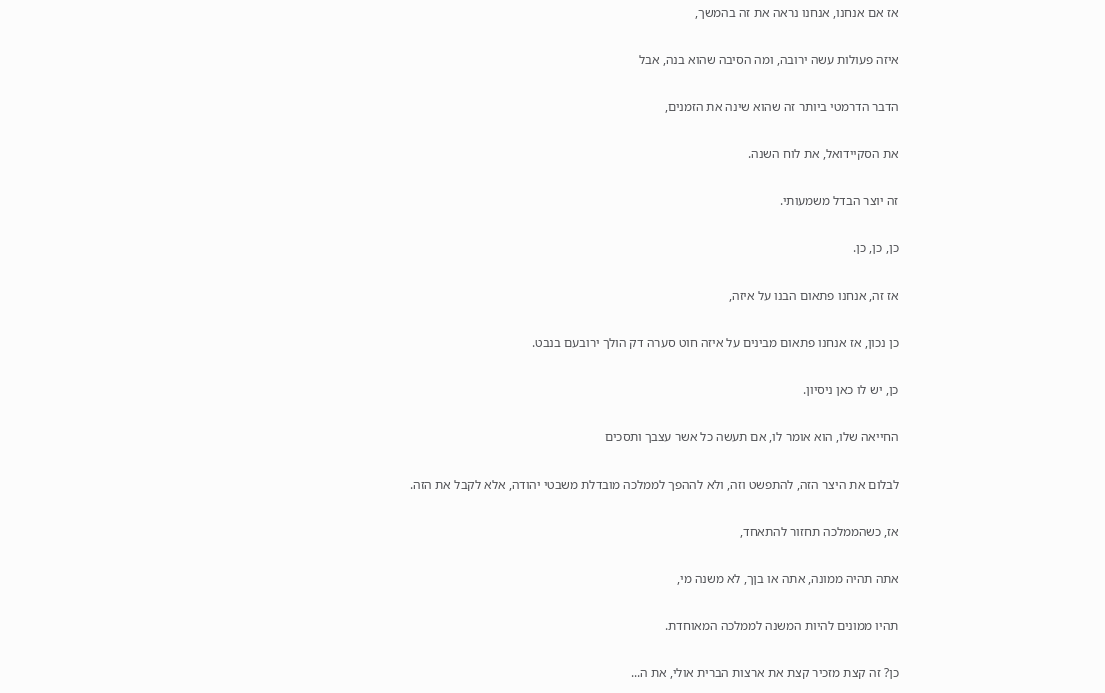אז אם אנחנו, אנחנו נראה את זה בהמשך,

איזה פעולות עשה ירובה, ומה הסיבה שהוא בנה, אבל

הדבר הדרמטי ביותר זה שהוא שינה את הזמנים,

את הסקיידואל, את לוח השנה.

זה יוצר הבדל משמעותי.

כן, כן, כן.

אז זה, אנחנו פתאום הבנו על איזה,

כן נכון, אז אנחנו פתאום מבינים על איזה חוט סערה דק הולך ירובעם בנבט.

כן, יש לו כאן ניסיון.

החייאה שלו, הוא אומר לו, אם תעשה כל אשר עצבך ותסכים

לבלום את היצר הזה, להתפשט וזה, ולא לההפך לממלכה מובדלת משבטי יהודה, אלא לקבל את הזה.

אז, כשהממלכה תחזור להתאחד,

אתה תהיה ממונה, אתה או בןך, לא משנה מי,

תהיו ממונים להיות המשנה לממלכה המאוחדת.

כן? זה קצת מזכיר קצת את ארצות הברית אולי, את ה...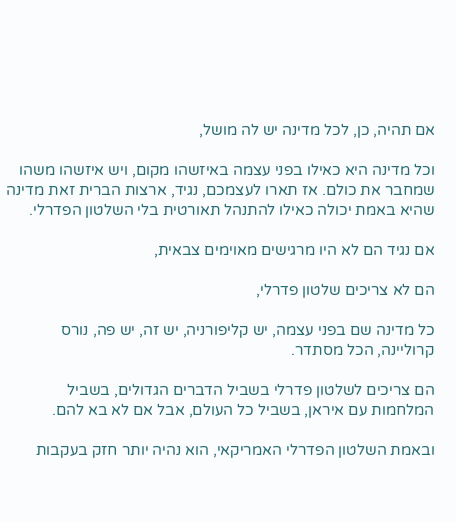אם תהיה, כן, לכל מדינה יש לה מושל,

וכל מדינה היא כאילו בפני עצמה באיזשהו מקום, ויש איזשהו משהו שמחבר את כולם. אז תארו לעצמכם, נגיד, ארצות הברית זאת מדינה שהיא באמת יכולה כאילו להתנהל תאורטית בלי השלטון הפדרלי.

אם נגיד הם לא היו מרגישים מאוימים צבאית,

הם לא צריכים שלטון פדרלי,

כל מדינה שם בפני עצמה, יש קליפורניה, יש זה, יש פה, נורס קרוליינה, הכל מסתדר.

הם צריכים לשלטון פדרלי בשביל הדברים הגדולים, בשביל המלחמות עם איראן, בשביל כל העולם, אבל אם לא בא להם.

ובאמת השלטון הפדרלי האמריקאי, הוא נהיה יותר חזק בעקבות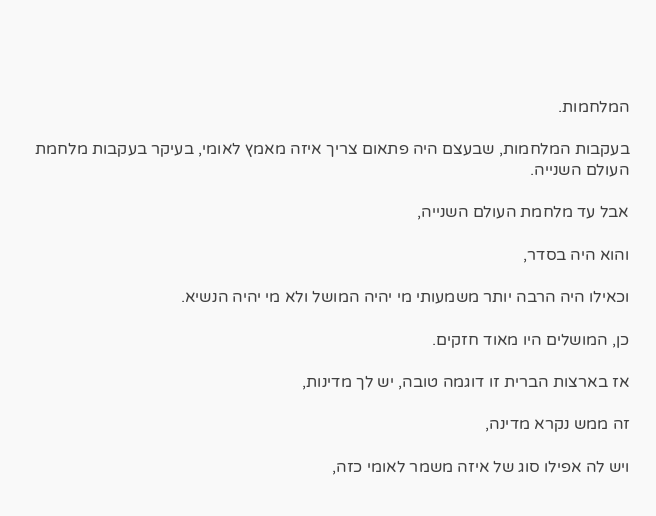המלחמות.

בעקבות המלחמות, שבעצם היה פתאום צריך איזה מאמץ לאומי, בעיקר בעקבות מלחמת העולם השנייה.

אבל עד מלחמת העולם השנייה,

והוא היה בסדר,

וכאילו היה הרבה יותר משמעותי מי יהיה המושל ולא מי יהיה הנשיא.

כן, המושלים היו מאוד חזקים.

אז בארצות הברית זו דוגמה טובה, יש לך מדינות,

זה ממש נקרא מדינה,

ויש לה אפילו סוג של איזה משמר לאומי כזה,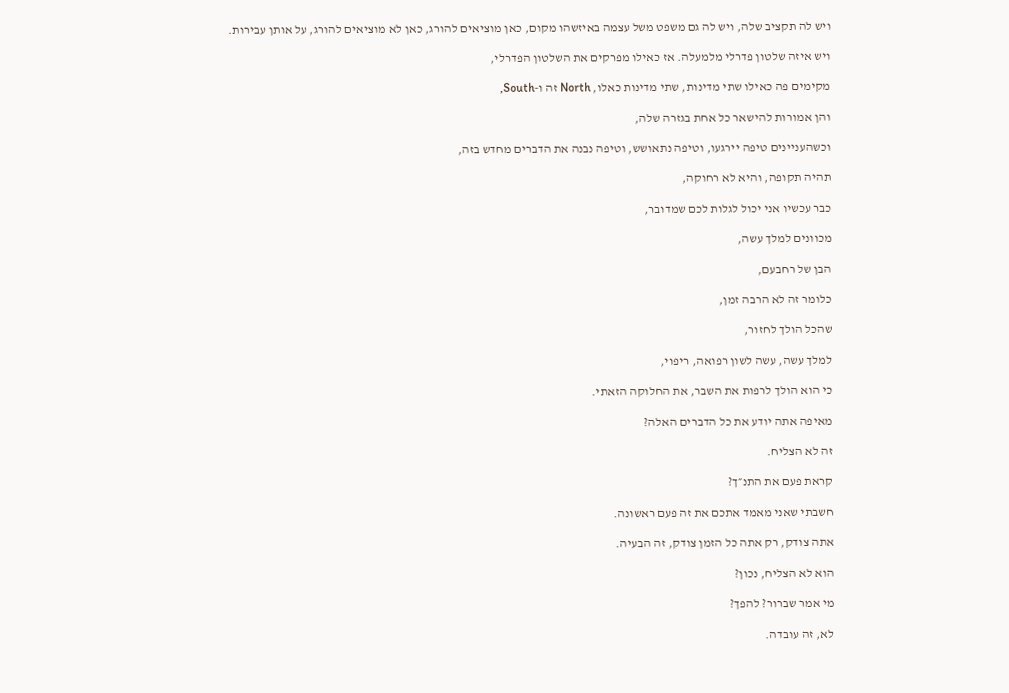ויש לה תקציב שלה, ויש לה גם משפט משל עצמה באיזשהו מקום, כאן מוציאים להורג, כאן לא מוציאים להורג, על אותן עבירות.

ויש איזה שלטון פדרלי מלמעלה. אז כאילו מפרקים את השלטון הפדרלי,

מקימים פה כאילו שתי מדינות, שתי מדינות כאלו, North זה ו-South,

והן אמורות להישאר כל אחת בגזרה שלה,

וכשהעניינים טיפה יירגעו, וטיפה נתאושש, וטיפה נבנה את הדברים מחדש בזה,

תהיה תקופה, והיא לא רחוקה,

כבר עכשיו אני יכול לגלות לכם שמדובר,

מכוונים למלך עשה,

הבן של רחבעם,

כלומר זה לא הרבה זמן,

שהכל הולך לחזור,

למלך עשה, עשה לשון רפואה, ריפוי,

כי הוא הולך לרפות את השבר, את החלוקה הזאתי.

מאיפה אתה יודע את כל הדברים האלה?

זה לא הצליח.

קראת פעם את התנ״ך?

חשבתי שאני מאמד אתכם את זה פעם ראשונה.

אתה צודק, רק אתה כל הזמן צודק, זה הבעיה.

הוא לא הצליח, נכון?

מי אמר שברור? להפך?

לא, זה עובדה.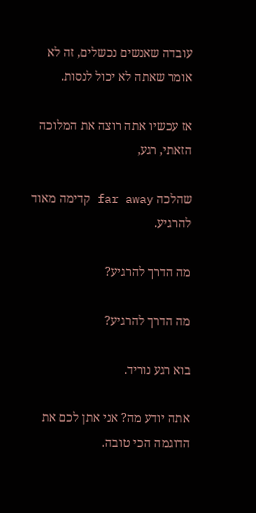עובדה שאנשים נכשלים, זה לא אומר שאתה לא יכול לנסות.

אז עכשיו אתה רוצה את המלוכה הזאתי, רגע,

שהלכה far away קדימה מאוד להרגיע.

מה הדרך להרגיע?

מה הדרך להרגיע?

בוא רגע נוריד.

אתה יודע מה? אני אתן לכם את הדוגמה הכי טובה.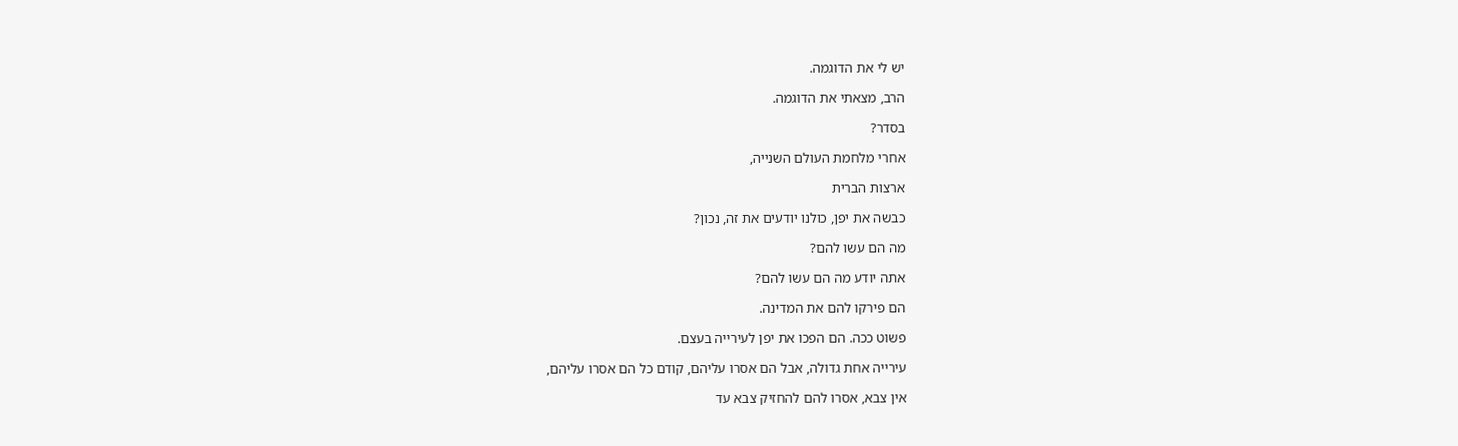יש לי את הדוגמה.

הרב, מצאתי את הדוגמה.

בסדר?

אחרי מלחמת העולם השנייה,

ארצות הברית

כבשה את יפן, כולנו יודעים את זה, נכון?

מה הם עשו להם?

אתה יודע מה הם עשו להם?

הם פירקו להם את המדינה.

פשוט ככה. הם הפכו את יפן לעירייה בעצם.

עירייה אחת גדולה, אבל הם אסרו עליהם, קודם כל הם אסרו עליהם,

אין צבא, אסרו להם להחזיק צבא עד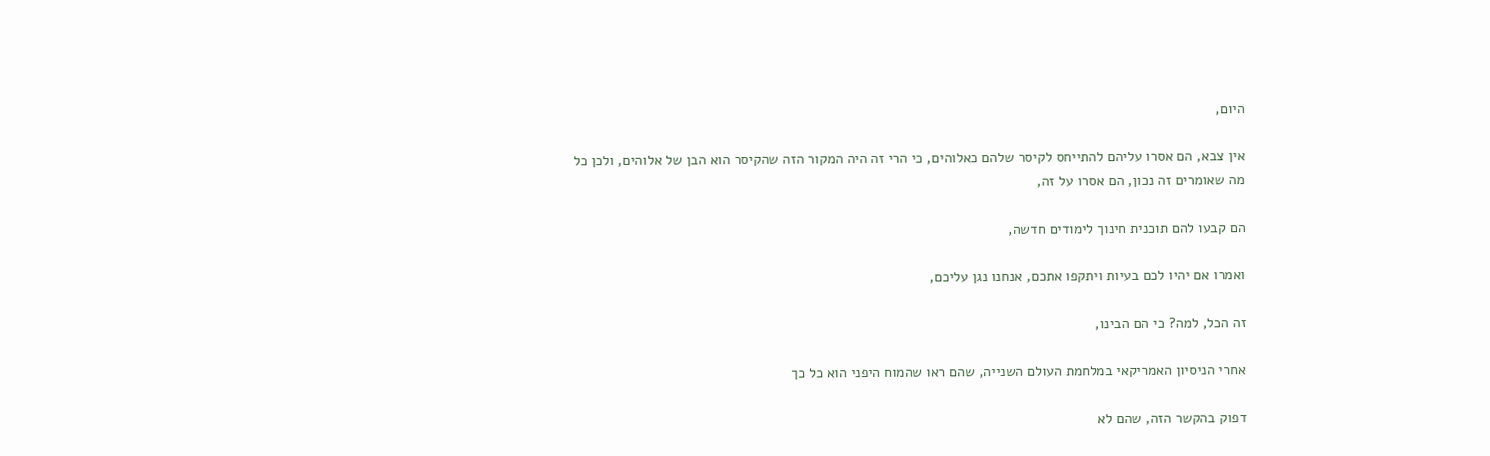היום,

אין צבא, הם אסרו עליהם להתייחס לקיסר שלהם כאלוהים, כי הרי זה היה המקור הזה שהקיסר הוא הבן של אלוהים, ולכן כל מה שאומרים זה נכון, הם אסרו על זה,

הם קבעו להם תוכנית חינוך לימודים חדשה,

ואמרו אם יהיו לכם בעיות ויתקפו אתכם, אנחנו נגן עליכם,

זה הכל, למה? כי הם הבינו,

אחרי הניסיון האמריקאי במלחמת העולם השנייה, שהם ראו שהמוח היפני הוא כל כך

דפוק בהקשר הזה, שהם לא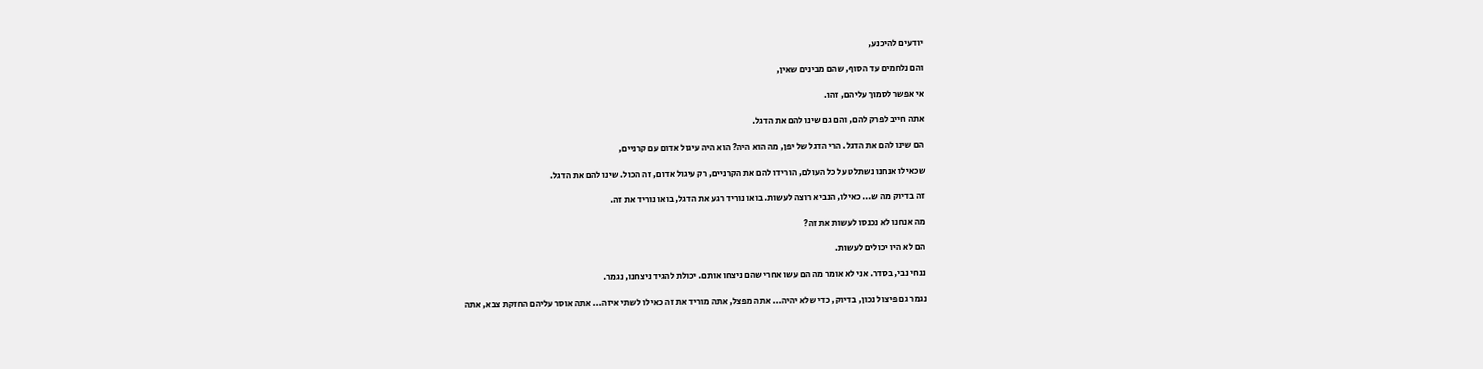יודעים להיכנע,

והם נלחמים עד הסוף, שהם מבינים שאין,

אי אפשר לסמוך עליהם, זהו.

אתה חייב לפרק להם, והם גם שינו להם את הדגל.

הם שינו להם את הדגל. הרי הדגל של יפן, מה הוא היה? הוא היה עיגול אדום עם קרניים,

שכאילו אנחנו נשתלט על כל העולם, הורידו להם את הקרניים, רק עיגול אדום, זה הכול. שינו להם את הדגל.

זה בדיוק מה ש... כאילו, הנביא רוצה לעשות. בואו נוריד רגע את הדגל, בואו נוריד את זה.

מה אנחנו לא נכנסו לעשות את זה?

הם לא היו יכולים לעשות.

ננחי נבי, בסדר. אני לא אומר מה הם עשו אחרי שהם ניצחו אותם. יכולת להגיד ניצחנו, נגמר.

נגמר גם פיצול נכון, בדיוק, כדי שלא יהיה... אתה מפצל, אתה מוריד את זה כאילו לשתי איזה... אתה אוסר עליהם החזקת צבא, אתה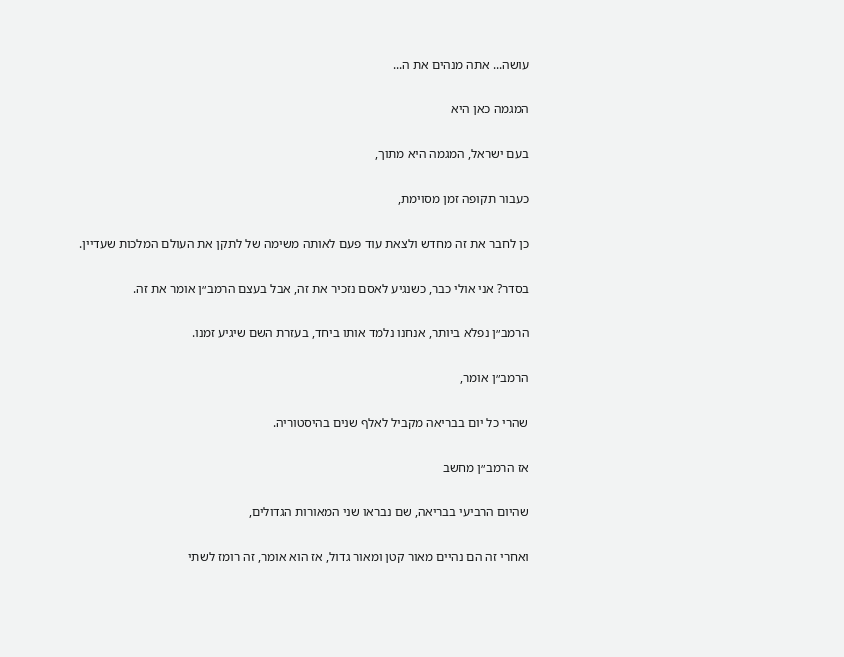עושה... אתה מנהים את ה...

המגמה כאן היא

בעם ישראל, המגמה היא מתוך,

כעבור תקופה זמן מסוימת,

כן לחבר את זה מחדש ולצאת עוד פעם לאותה משימה של לתקן את העולם המלכות שעדיין.

בסדר? אני אולי כבר, כשנגיע לאסם נזכיר את זה, אבל בעצם הרמב״ן אומר את זה.

הרמב״ן נפלא ביותר, אנחנו נלמד אותו ביחד, בעזרת השם שיגיע זמנו.

הרמב״ן אומר,

שהרי כל יום בבריאה מקביל לאלף שנים בהיסטוריה.

אז הרמב״ן מחשב

שהיום הרביעי בבריאה, שם נבראו שני המאורות הגדולים,

ואחרי זה הם נהיים מאור קטן ומאור גדול, אז הוא אומר, זה רומז לשתי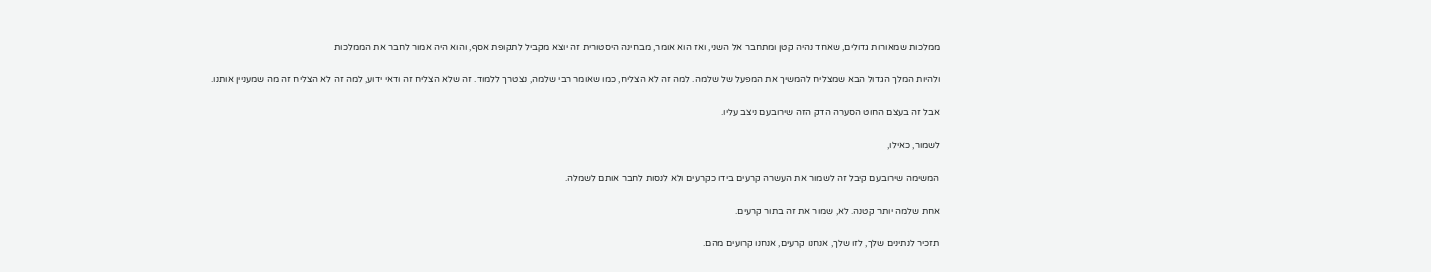ממלכות שמאורות גדולים, שאחד נהיה קטן ומתחבר אל השני, ואז הוא אומר, מבחינה היסטורית זה יוצא מקביל לתקופת אסף, והוא היה אמור לחבר את הממלכות

ולהיות המלך הגדול הבא שמצליח להמשיך את המפעל של שלמה. למה זה לא הצליח, כמו שאומר רבי שלמה, נצטרך ללמוד. זה שלא הצליח זה ודאי ידוע, למה זה לא הצליח זה מה שמעניין אותנו.

אבל זה בעצם החוט הסערה הדק הזה שירובעם ניצב עליו.

לשמור, כאילו,

המשימה שירובעם קיבל זה לשמור את העשרה קרעים בידו כקרעים ולא לנסות לחבר אותם לשמלה.

אחת שלמה יותר קטנה. לא, שמור את זה בתור קרעים.

תזכיר לנתינים שלך, לזו שלך, אנחנו קרעים, אנחנו קרועים מהם.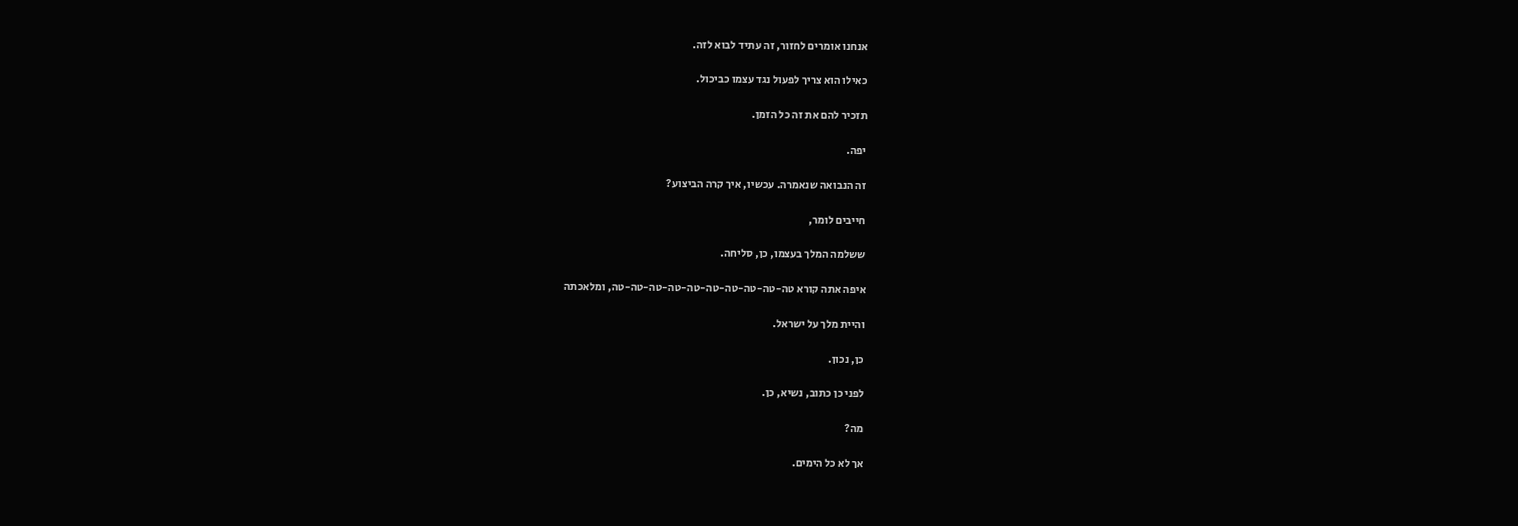אנחנו אומרים לחזור, זה עתיד לבוא לזה.

כאילו הוא צריך לפעול נגד עצמו כביכול.

תזכיר להם את זה כל הזמן.

יפה.

זה הנבואה שנאמרה. עכשיו, איך קרה הביצוע?

חייבים לומר,

ששלמה המלך בעצמו, כן, סליחה.

איפה אתה קורא טה-טה-טה-טה-טה-טה-טה-טה-טה-טה, ומלאכתה

והיית מלך על ישראל.

כן, נכון.

לפני כן כתוב, נשיא, כן.

מה?

אך לא כל הימים.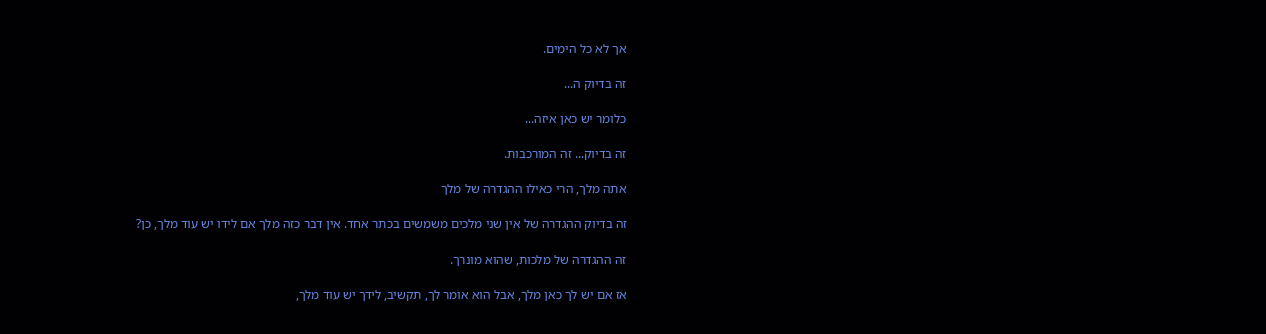אך לא כל הימים.

זה בדיוק ה...

כלומר יש כאן איזה...

זה בדיוק... זה המורכבות.

אתה מלך, הרי כאילו ההגדרה של מלך

זה בדיוק ההגדרה של אין שני מלכים משמשים בכתר אחד. אין דבר כזה מלך אם לידו יש עוד מלך, כן?

זה ההגדרה של מלכות, שהוא מונרך.

אז אם יש לך כאן מלך, אבל הוא אומר לך, תקשיב, לידך יש עוד מלך,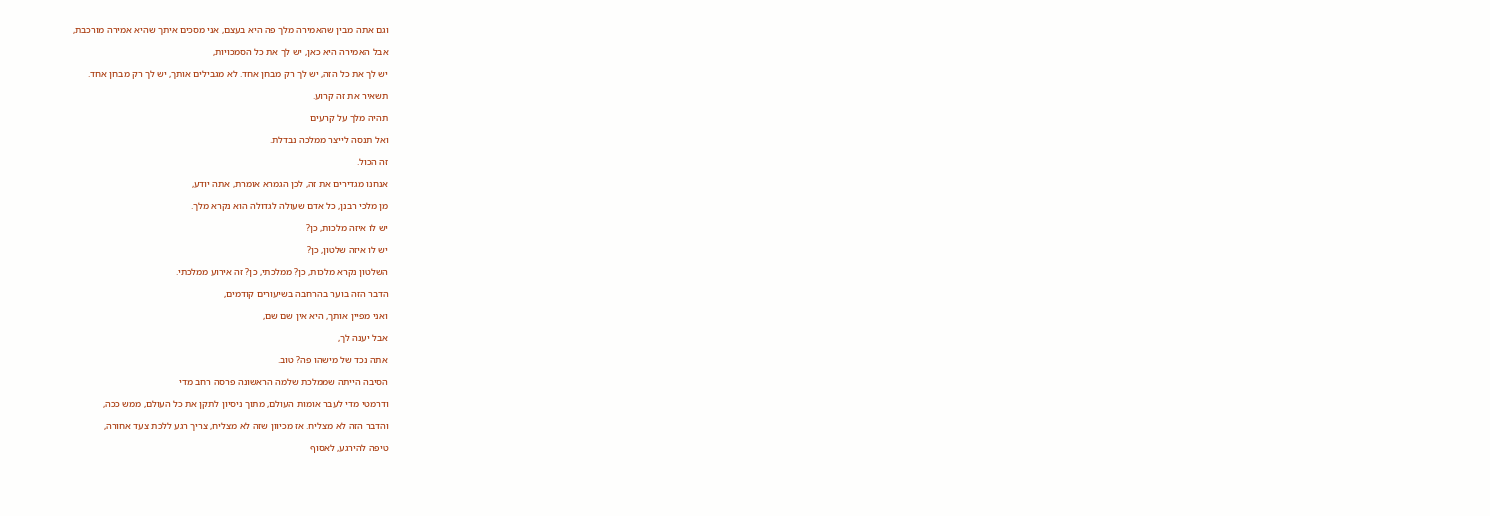וגם אתה מבין שהאמירה מלך פה היא בעצם, אני מסכים איתך שהיא אמירה מורכבת,

אבל האמירה היא כאן, יש לך את כל הסמכויות,

יש לך את כל הזה, יש לך רק מבחן אחד. לא מגבילים אותך, יש לך רק מבחן אחד.

תשאיר את זה קרוע.

תהיה מלך על קרעים

ואל תנסה לייצר ממלכה נבדלת.

זה הכול.

אנחנו מגדירים את זה, לכן הגמרא אומרת, אתה יודע,

מן מלכי רבנן, כל אדם שעולה לגדולה הוא נקרא מלך.

יש לו איזה מלכות, כן?

יש לו איזה שלטון, כן?

השלטון נקרא מלכות, כן? ממלכתי, כן? זה אירוע ממלכתי.

הדבר הזה בוער בהרחבה בשיעורים קודמים,

ואני מפיין אותך, היא אין שם שם,

אבל יענה לך,

אתה נכד של מישהו פה? טוב.

הסיבה הייתה שממלכת שלמה הראשונה פרסה רחב מדי

ודרמטי מדי לעבר אומות העולם, מתוך ניסיון לתקן את כל העולם, ממש ככה,

והדבר הזה לא מצליח. אז מכיוון שזה לא מצליח, צריך רגע ללכת צעד אחורה,

טיפה להירגע, לאסוף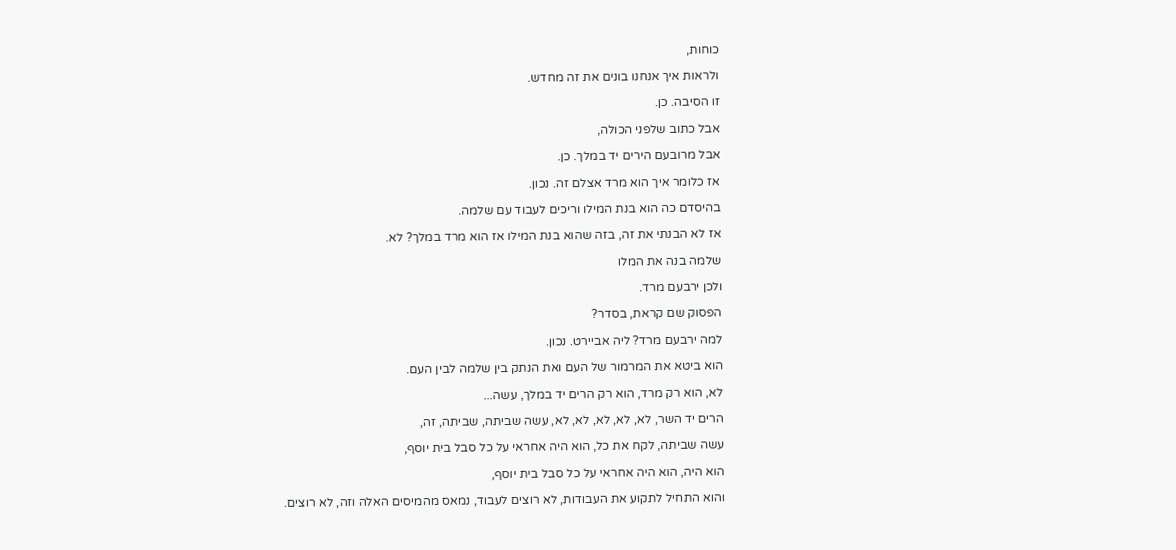כוחות,

ולראות איך אנחנו בונים את זה מחדש.

זו הסיבה. כן.

אבל כתוב שלפני הכולה,

אבל מרובעם הירים יד במלך. כן.

אז כלומר איך הוא מרד אצלם זה. נכון.

בהיסדם כה הוא בנת המילו וריכים לעבוד עם שלמה.

אז לא הבנתי את זה, בזה שהוא בנת המילו אז הוא מרד במלך? לא.

שלמה בנה את המלו

ולכן ירבעם מרד.

הפסוק שם קראת, בסדר?

למה ירבעם מרד? ליה אביירט. נכון.

הוא ביטא את המרמור של העם ואת הנתק בין שלמה לבין העם.

לא, הוא רק מרד, הוא רק הרים יד במלך, עשה...

הרים יד השר, לא, לא, לא, לא, לא, עשה שביתה, שביתה, זה,

עשה שביתה, לקח את כל, הוא היה אחראי על כל סבל בית יוסף,

הוא היה, הוא היה אחראי על כל סבל בית יוסף,

והוא התחיל לתקוע את העבודות, לא רוצים לעבוד, נמאס מהמיסים האלה וזה, לא רוצים.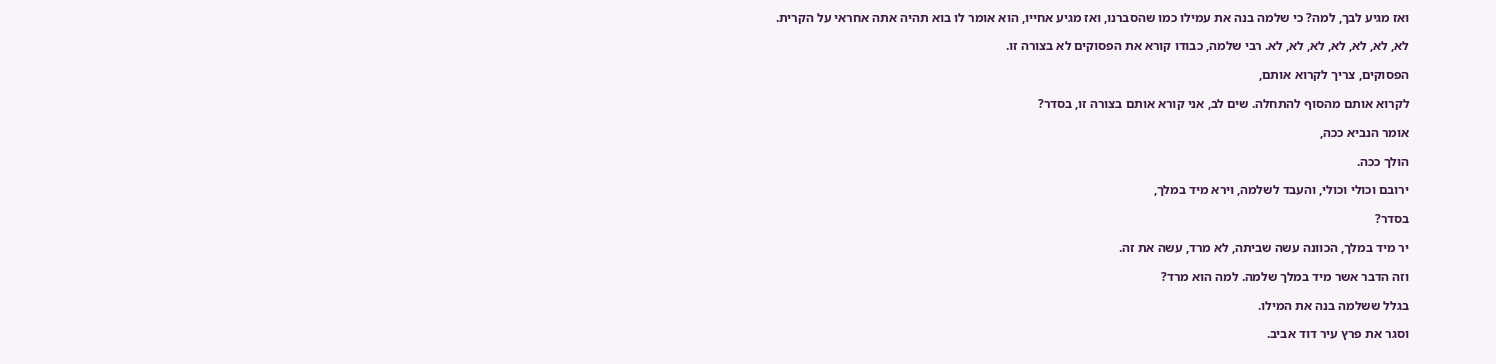ואז מגיע לבך, למה? כי שלמה בנה את עמילו כמו שהסברנו, ואז מגיע אחייו, הוא אומר לו בוא תהיה אתה אחראי על הקרית.

לא, לא, לא, לא, לא, לא, לא. רבי שלמה, כבודו קורא את הפסוקים לא בצורה זו.

הפסוקים, צריך לקרוא אותם,

לקרוא אותם מהסוף להתחלה. שים לב, אני קורא אותם בצורה זו, בסדר?

אומר הנביא ככה,

הולך ככה.

ירובם וכולי וכולי, והעבד לשלמה, וירא מיד במלך,

בסדר?

יר מיד במלך, הכוונה עשה שביתה, לא מרד, עשה את זה.

וזה הדבר אשר מיד במלך שלמה. למה הוא מרד?

בגלל ששלמה בנה את המילו.

וסגר את פרץ עיר דוד אביב.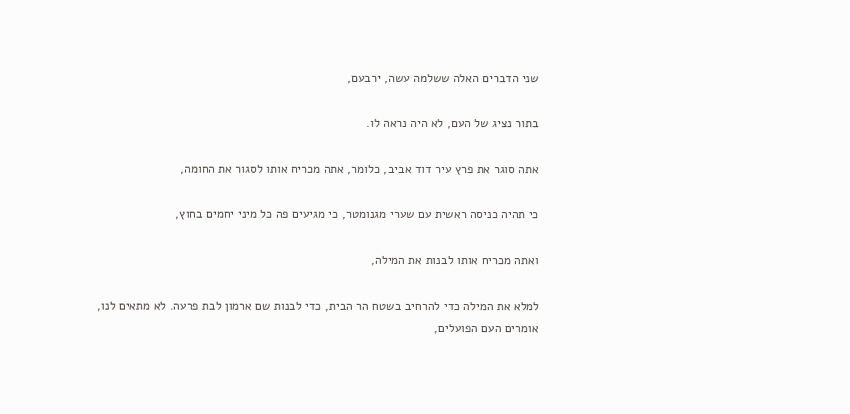שני הדברים האלה ששלמה עשה, ירבעם,

בתור נציג של העם, לא היה נראה לו.

אתה סוגר את פרץ עיר דוד אביב, כלומר, אתה מכריח אותו לסגור את החומה,

כי תהיה כניסה ראשית עם שערי מגנומטר, כי מגיעים פה כל מיני יחמים בחוץ,

ואתה מכריח אותו לבנות את המילה,

למלא את המילה כדי להרחיב בשטח הר הבית, כדי לבנות שם ארמון לבת פרעה. לא מתאים לנו, אומרים העם הפועלים,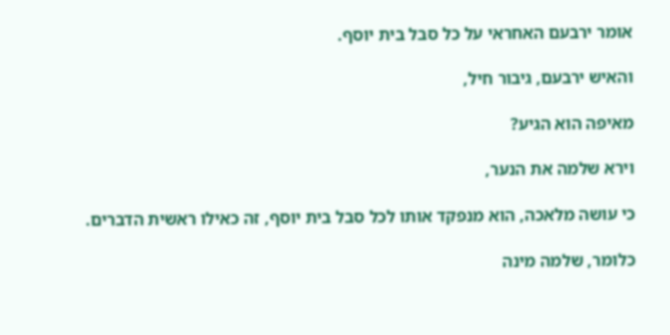אומר ירבעם האחראי על כל סבל בית יוסף.

והאיש ירבעם, גיבור חיל,

מאיפה הוא הגיע?

וירא שלמה את הנער,

כי עושה מלאכה, הוא מנפקד אותו לכל סבל בית יוסף, זה כאילו ראשית הדברים.

כלומר, שלמה מינה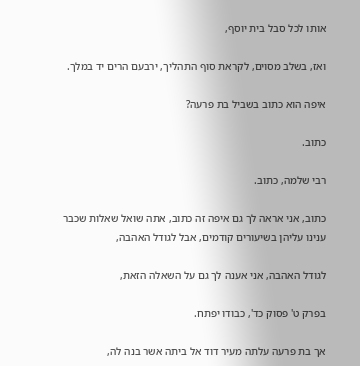אותו לכל סבל בית יוסף,

ואז, בשלב מסוים, לקראת סוף התהליך, ירבעם הרים יד במלך.

איפה הוא כתוב בשביל בת פרעה?

כתוב.

רבי שלמה, כתוב.

כתוב, אני אראה לך גם איפה זה כתוב, אתה שואל שאלות שכבר ענינו עליהן בשיעורים קודמים, אבל לגודל האהבה,

לגודל האהבה, אני אענה לך גם על השאלה הזאת,

בפרק ט' פסוק כד', כבודו יפתח.

אך בת פרעה עלתה מעיר דוד אל ביתה אשר בנה לה,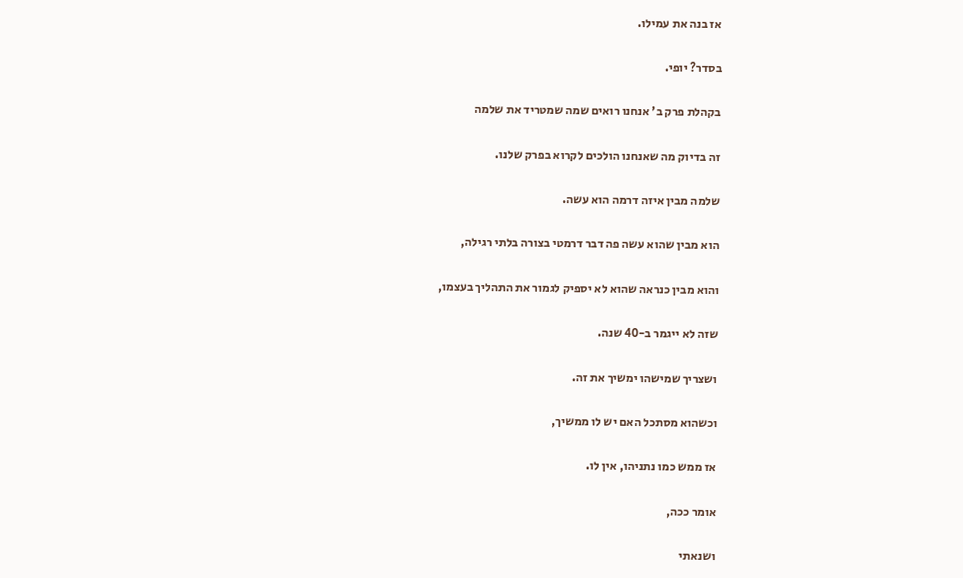אז בנה את עמילו.

בסדר? יופי.

בקהלת פרק ב' אנחנו רואים שמה שמטריד את שלמה

זה בדיוק מה שאנחנו הולכים לקרוא בפרק שלנו.

שלמה מבין איזה דרמה הוא עשה.

הוא מבין שהוא עשה פה דבר דרמטי בצורה בלתי רגילה,

והוא מבין כנראה שהוא לא יספיק לגמור את התהליך בעצמו,

שזה לא ייגמר ב-40 שנה.

ושצריך שמישהו ימשיך את זה.

וכשהוא מסתכל האם יש לו ממשיך,

אז ממש כמו נתניהו, אין לו.

אומר ככה,

ושנאתי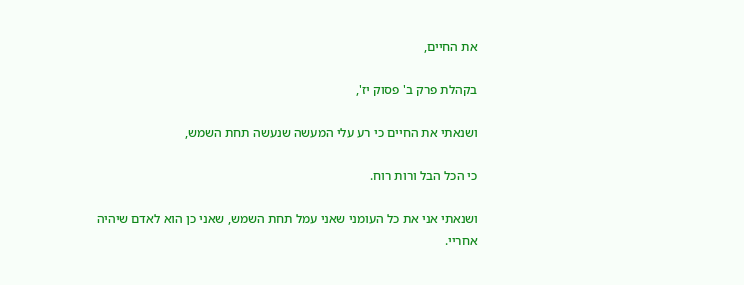את החיים,

בקהלת פרק ב' פסוק יז',

ושנאתי את החיים כי רע עלי המעשה שנעשה תחת השמש,

כי הכל הבל ורות רוח.

ושנאתי אני את כל העומני שאני עמל תחת השמש, שאני כן הוא לאדם שיהיה אחריי.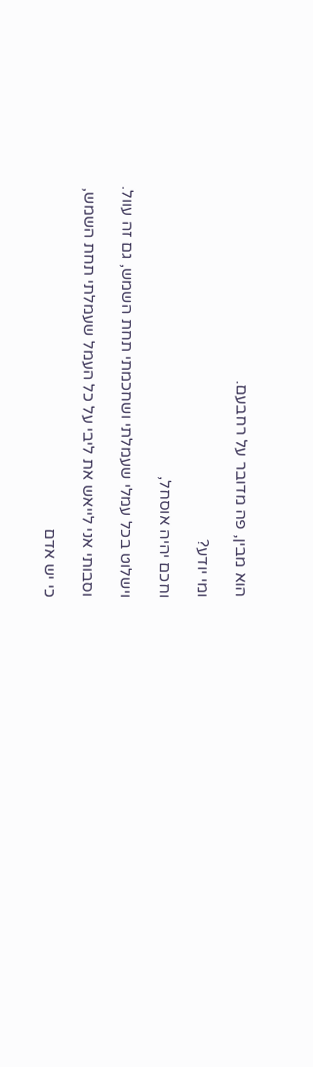הוא מבין, פה מדובר על רחבעם.

ומי יודע?

וחכם יהיה אוסחל,

וישלוט בכל עמלי שעמלתי ושחכמתי תחת השמש, גם זה עוול.

וסבותי אני לייאש את ליבי על כל העמל שעמלתי תחת השמש,

כי יש אדם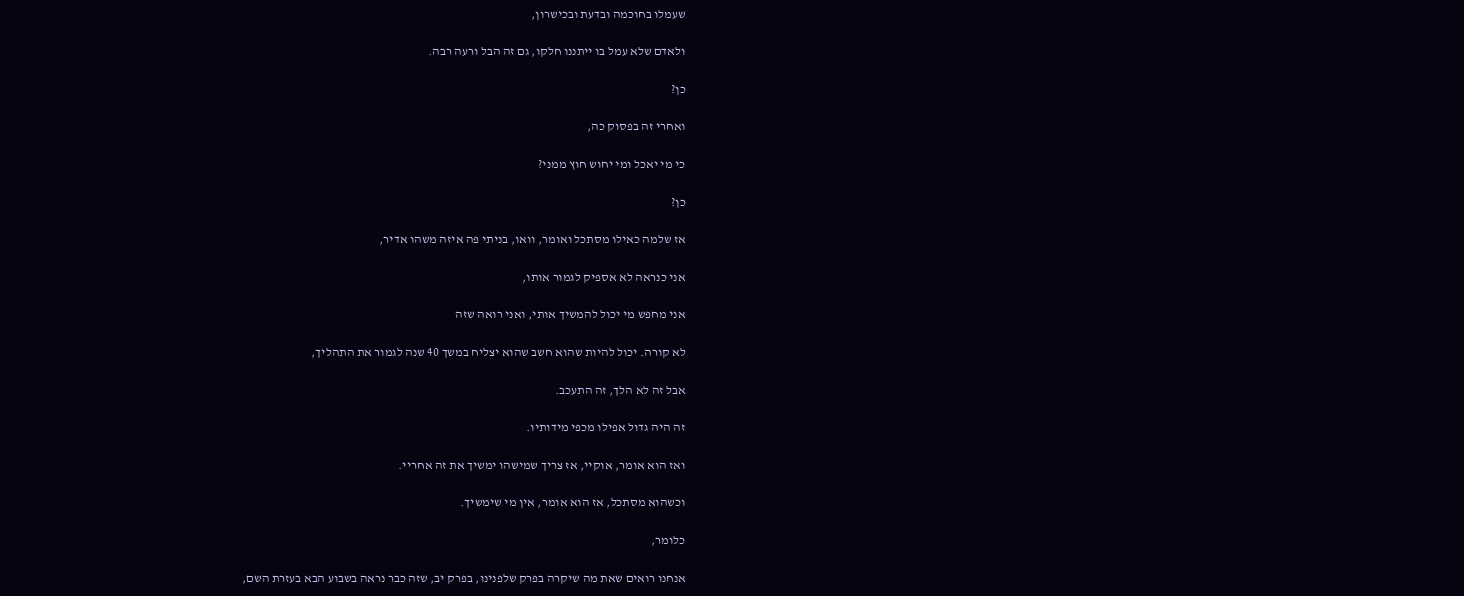שעמלו בחוכמה ובדעת ובכישרון,

ולאדם שלא עמל בו ייתננו חלקו, גם זה הבל ורעה רבה.

כן?

ואחרי זה בפסוק כה,

כי מי יאכל ומי יחוש חוץ ממני?

כן?

אז שלמה כאילו מסתכל ואומר, וואו, בניתי פה איזה משהו אדיר,

אני כנראה לא אספיק לגמור אותו,

אני מחפש מי יכול להמשיך אותי, ואני רואה שזה

לא קורה. יכול להיות שהוא חשב שהוא יצליח במשך 40 שנה לגמור את התהליך,

אבל זה לא הלך, זה התעכב.

זה היה גדול אפילו מכפי מידותיו.

ואז הוא אומר, אוקיי, אז צריך שמישהו ימשיך את זה אחריי.

וכשהוא מסתכל, אז הוא אומר, אין מי שימשיך.

כלומר,

אנחנו רואים שאת מה שיקרה בפרק שלפנינו, בפרק יב, שזה כבר נראה בשבוע הבא בעזרת השם,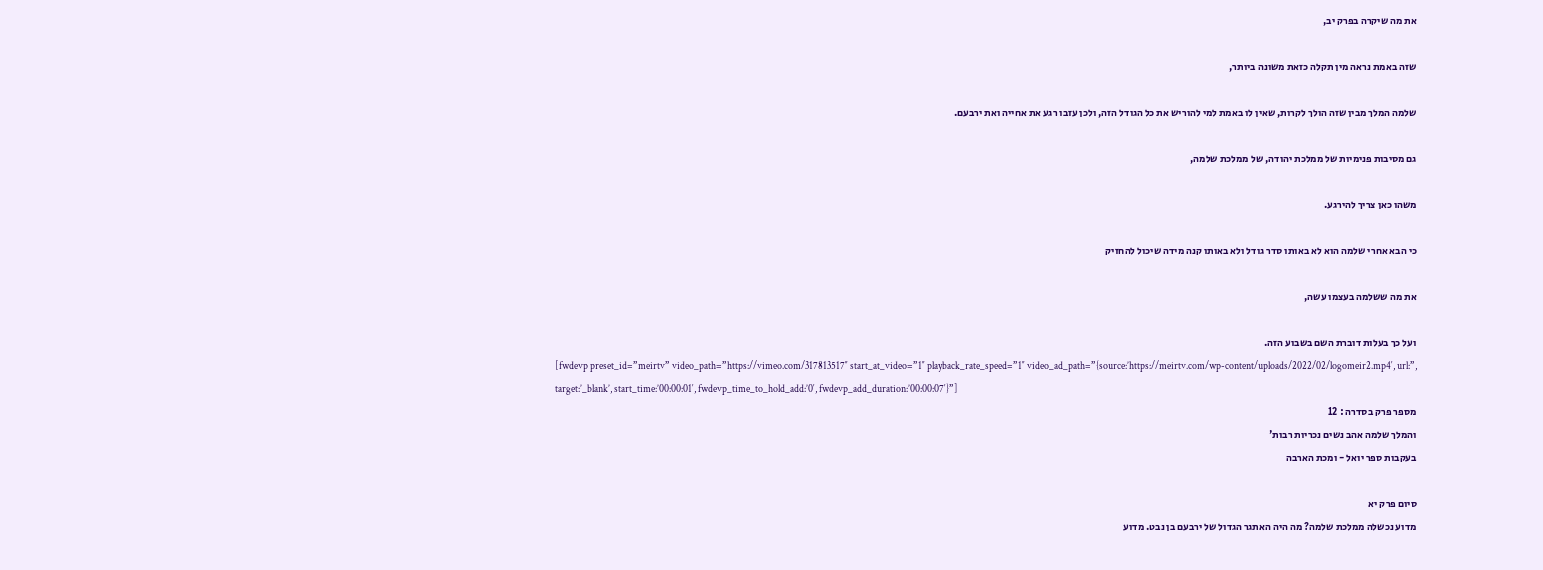את מה שיקרה בפרק יב,

שזה באמת נראה מין תקלה כזאת משונה ביותר,

שלמה המלך מבין שזה הולך לקרות, שאין לו באמת למי להוריש את כל הגודל הזה, ולכן עזבו רגע את אחייה ואת ירבעם.

גם מסיבות פנימיות של ממלכת יהודה, של ממלכת שלמה,

משהו כאן צריך להירגע.

כי הבא אחרי שלמה הוא לא באותו סדר גודל ולא באותו קנה מידה שיכול להחזיק

את מה ששלמה בעצמו עשה,

ועל כך בעלות דוברת השם בשבוע הזה.
[fwdevp preset_id=”meirtv” video_path=”https://vimeo.com/317813517″ start_at_video=”1″ playback_rate_speed=”1″ video_ad_path=”{source:’https://meirtv.com/wp-content/uploads/2022/02/logomeir2.mp4′, url:”, target:’_blank’, start_time:’00:00:01′, fwdevp_time_to_hold_add:’0′, fwdevp_add_duration:’00:00:07′}”]
מספר פרק בסדרה : 12
והמלך שלמה אהב נשים נכריות רבות'
בעקבות ספר יואל - ומכת הארבה

סיום פרק יא
מדוע נכשלה ממלכת שלמה? מה היה האתגר הגדול של ירבעם בן נבט. מדוע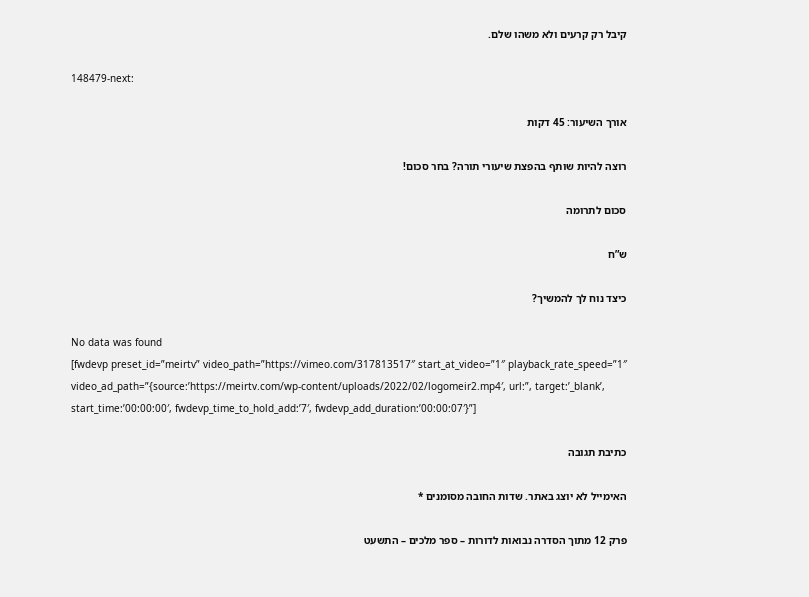קיבל רק קרעים ולא משהו שלם.

148479-next:

אורך השיעור: 45 דקות

רוצה להיות שותף בהפצת שיעורי תורה? בחר סכום!

סכום לתרומה

ש”ח

כיצד נוח לך להמשיך?

No data was found
[fwdevp preset_id=”meirtv” video_path=”https://vimeo.com/317813517″ start_at_video=”1″ playback_rate_speed=”1″ video_ad_path=”{source:’https://meirtv.com/wp-content/uploads/2022/02/logomeir2.mp4′, url:”, target:’_blank’, start_time:’00:00:00′, fwdevp_time_to_hold_add:’7′, fwdevp_add_duration:’00:00:07′}”]

כתיבת תגובה

האימייל לא יוצג באתר. שדות החובה מסומנים *

פרק 12 מתוך הסדרה נבואות לדורות – ספר מלכים – התשעט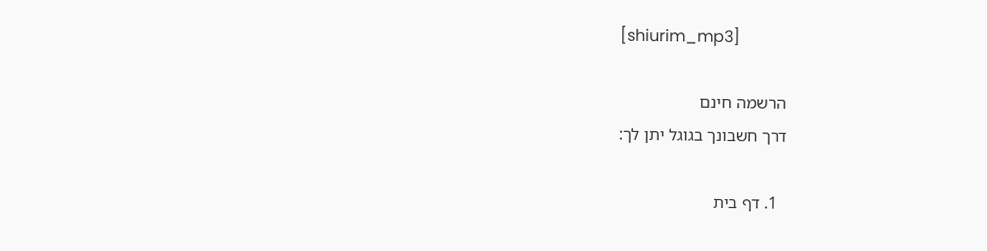[shiurim_mp3]

הרשמה חינם
דרך חשבונך בגוגל יתן לך:

  1. דף בית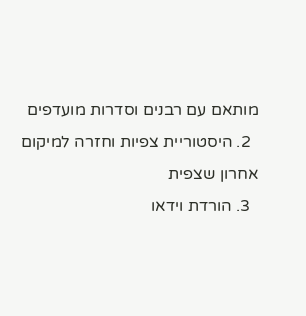מותאם עם רבנים וסדרות מועדפים
  2. היסטוריית צפיות וחזרה למיקום אחרון שצפית
  3. הורדת וידאו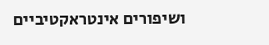ושיפורים אינטראקטיביים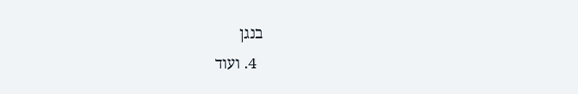בנגן
  4. ועוד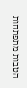הטבות מתפתחות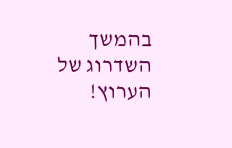בהמשך השדרוג של הערוץ!